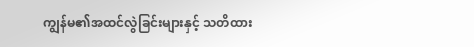ကျွန်မ၏အထင်လွဲခြင်းများနှင့် သတိထား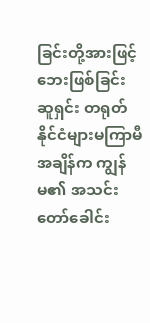ခြင်းတို့အားဖြင့် ဘေးဖြစ်ခြင်း
ဆူရှင်း တရုတ်နိုင်ငံများမကြာမီအချိန်က ကျွန်မ၏ အသင်းတော်ခေါင်း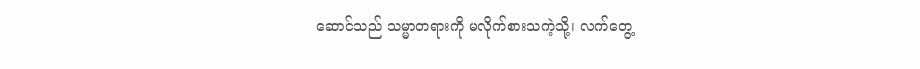ဆောင်သည် သမ္မာတရားကို မလိုက်စားသကဲ့သို့၊ လက်တွေ့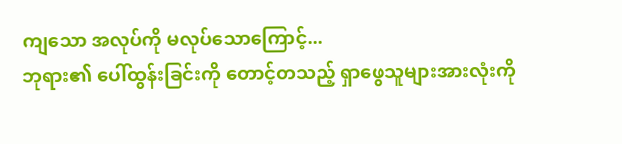ကျသော အလုပ်ကို မလုပ်သောကြောင့်...
ဘုရား၏ ပေါ်ထွန်းခြင်းကို တောင့်တသည့် ရှာဖွေသူများအားလုံးကို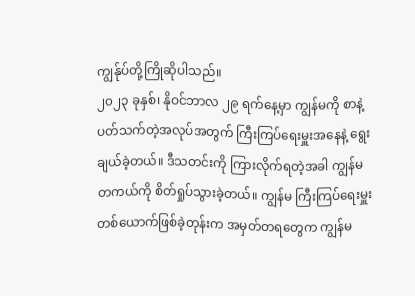ကျွန်ုပ်တို့ကြိုဆိုပါသည်။
၂၀၂၃ ခုနှစ်၊ နိုဝင်ဘာလ ၂၉ ရက်နေ့မှာ ကျွန်မကို စာနဲ့ပတ်သက်တဲ့အလုပ်အတွက် ကြီးကြပ်ရေးမှူးအနေနဲ့ ရွေးချယ်ခဲ့တယ်။ ဒီသတင်းကို ကြားလိုက်ရတဲ့အခါ ကျွန်မ တကယ်ကို စိတ်ရှုပ်သွားခဲ့တယ်။ ကျွန်မ ကြီးကြပ်ရေးမှူးတစ်ယောက်ဖြစ်ခဲ့တုန်းက အမှတ်တရတွေက ကျွန်မ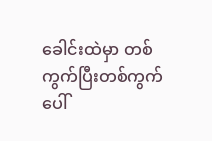ခေါင်းထဲမှာ တစ်ကွက်ပြီးတစ်ကွက်ပေါ်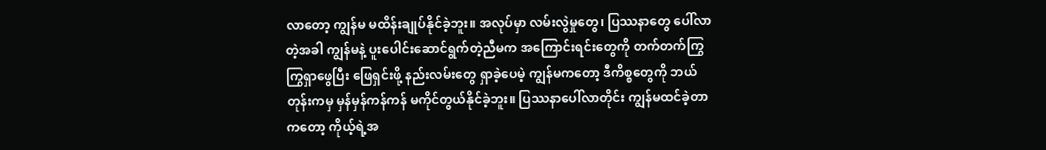လာတော့ ကျွန်မ မထိန်းချုပ်နိုင်ခဲ့ဘူး။ အလုပ်မှာ လမ်းလွဲမှုတွေ၊ ပြဿနာတွေ ပေါ်လာတဲ့အခါ ကျွန်မနဲ့ ပူးပေါင်းဆောင်ရွက်တဲ့ညီမက အကြောင်းရင်းတွေကို တက်တက်ကြွကြွရှာဖွေပြီး ဖြေရှင်းဖို့ နည်းလမ်းတွေ ရှာခဲ့ပေမဲ့ ကျွန်မကတော့ ဒီကိစ္စတွေကို ဘယ်တုန်းကမှ မှန်မှန်ကန်ကန် မကိုင်တွယ်နိုင်ခဲ့ဘူး။ ပြဿနာပေါ်လာတိုင်း ကျွန်မထင်ခဲ့တာကတော့ ကိုယ့်ရဲ့အ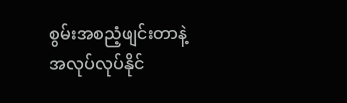စွမ်းအစညံ့ဖျင်းတာနဲ့ အလုပ်လုပ်နိုင်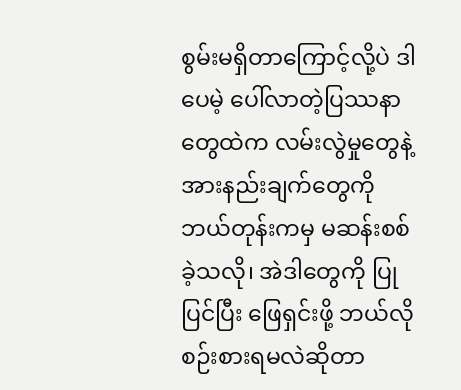စွမ်းမရှိတာကြောင့်လို့ပဲ ဒါပေမဲ့ ပေါ်လာတဲ့ပြဿနာတွေထဲက လမ်းလွဲမှုတွေနဲ့ အားနည်းချက်တွေကို ဘယ်တုန်းကမှ မဆန်းစစ်ခဲ့သလို၊ အဲဒါတွေကို ပြုပြင်ပြီး ဖြေရှင်းဖို့ ဘယ်လိုစဉ်းစားရမလဲဆိုတာ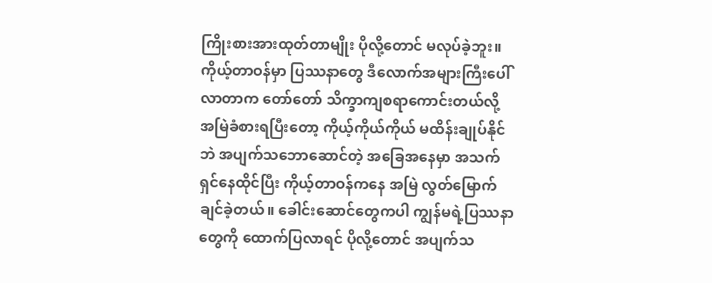ကြိုးစားအားထုတ်တာမျိုး ပိုလို့တောင် မလုပ်ခဲ့ဘူး။ ကိုယ့်တာဝန်မှာ ပြဿနာတွေ ဒီလောက်အများကြီးပေါ်လာတာက တော်တော် သိက္ခာကျစရာကောင်းတယ်လို့ အမြဲခံစားရပြီးတော့ ကိုယ့်ကိုယ်ကိုယ် မထိန်းချုပ်နိုင်ဘဲ အပျက်သဘောဆောင်တဲ့ အခြေအနေမှာ အသက်ရှင်နေထိုင်ပြီး ကိုယ့်တာဝန်ကနေ အမြဲ လွတ်မြောက်ချင်ခဲ့တယ်။ ခေါင်းဆောင်တွေကပါ ကျွန်မရဲ့ပြဿနာတွေကို ထောက်ပြလာရင် ပိုလို့တောင် အပျက်သ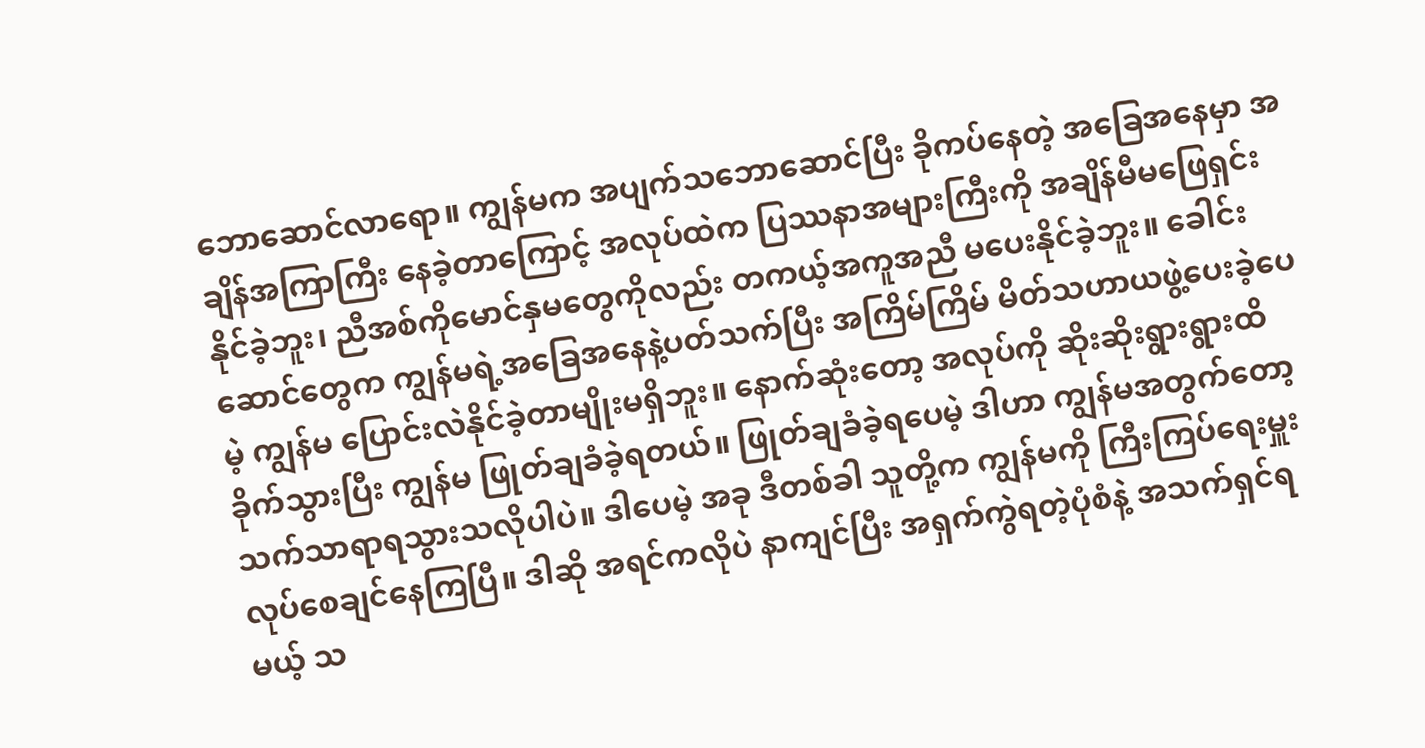ဘောဆောင်လာရော။ ကျွန်မက အပျက်သဘောဆောင်ပြီး ခိုကပ်နေတဲ့ အခြေအနေမှာ အချိန်အကြာကြီး နေခဲ့တာကြောင့် အလုပ်ထဲက ပြဿနာအများကြီးကို အချိန်မီမဖြေရှင်းနိုင်ခဲ့ဘူး၊ ညီအစ်ကိုမောင်နှမတွေကိုလည်း တကယ့်အကူအညီ မပေးနိုင်ခဲ့ဘူး။ ခေါင်းဆောင်တွေက ကျွန်မရဲ့အခြေအနေနဲ့ပတ်သက်ပြီး အကြိမ်ကြိမ် မိတ်သဟာယဖွဲ့ပေးခဲ့ပေမဲ့ ကျွန်မ ပြောင်းလဲနိုင်ခဲ့တာမျိုးမရှိဘူး။ နောက်ဆုံးတော့ အလုပ်ကို ဆိုးဆိုးရွားရွားထိခိုက်သွားပြီး ကျွန်မ ဖြုတ်ချခံခဲ့ရတယ်။ ဖြုတ်ချခံခဲ့ရပေမဲ့ ဒါဟာ ကျွန်မအတွက်တော့ သက်သာရာရသွားသလိုပါပဲ။ ဒါပေမဲ့ အခု ဒီတစ်ခါ သူတို့က ကျွန်မကို ကြီးကြပ်ရေးမှူးလုပ်စေချင်နေကြပြီ။ ဒါဆို အရင်ကလိုပဲ နာကျင်ပြီး အရှက်ကွဲရတဲ့ပုံစံနဲ့ အသက်ရှင်ရမယ့် သ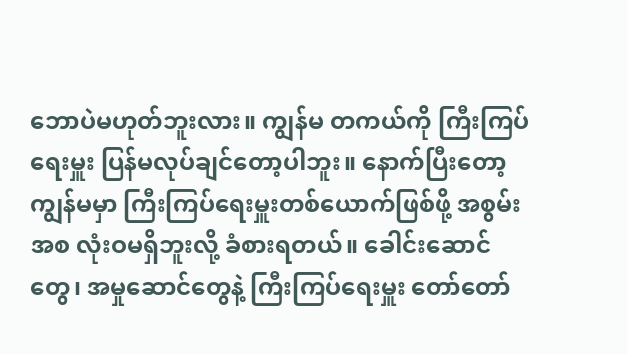ဘောပဲမဟုတ်ဘူးလား။ ကျွန်မ တကယ်ကို ကြီးကြပ်ရေးမှူး ပြန်မလုပ်ချင်တော့ပါဘူး။ နောက်ပြီးတော့ ကျွန်မမှာ ကြီးကြပ်ရေးမှူးတစ်ယောက်ဖြစ်ဖို့ အစွမ်းအစ လုံးဝမရှိဘူးလို့ ခံစားရတယ်။ ခေါင်းဆောင်တွေ၊ အမှုဆောင်တွေနဲ့ ကြီးကြပ်ရေးမှူး တော်တော်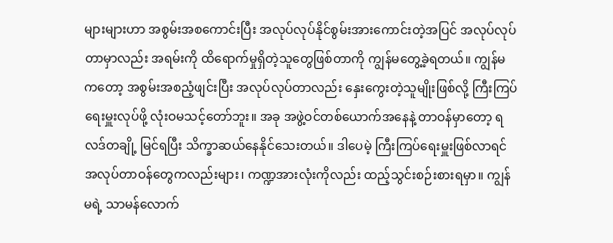များများဟာ အစွမ်းအစကောင်းပြီး အလုပ်လုပ်နိုင်စွမ်းအားကောင်းတဲ့အပြင် အလုပ်လုပ်တာမှာလည်း အရမ်းကို ထိရောက်မှုရှိတဲ့သူတွေဖြစ်တာကို ကျွန်မတွေ့ခဲ့ရတယ်။ ကျွန်မကတော့ အစွမ်းအစညံ့ဖျင်းပြီး အလုပ်လုပ်တာလည်း နှေးကွေးတဲ့သူမျိုးဖြစ်လို့ ကြီးကြပ်ရေးမှူးလုပ်ဖို့ လုံးဝမသင့်တော်ဘူး။ အခု အဖွဲ့ဝင်တစ်ယောက်အနေနဲ့ တာဝန်မှာတော့ ရလဒ်တချို့ မြင်ရပြီး သိက္ခာဆယ်နေနိုင်သေးတယ်။ ဒါပေမဲ့ ကြီးကြပ်ရေးမှူးဖြစ်လာရင် အလုပ်တာဝန်တွေကလည်းများ၊ ကဏ္ဍအားလုံးကိုလည်း ထည့်သွင်းစဉ်းစားရမှာ။ ကျွန်မရဲ့ သာမန်လောက်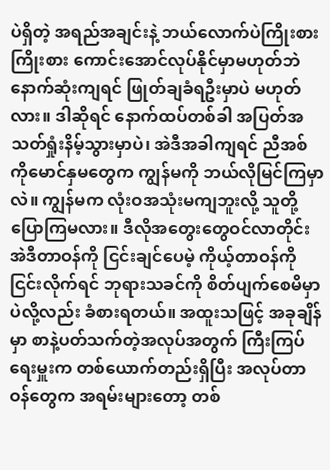ပဲရှိတဲ့ အရည်အချင်းနဲ့ ဘယ်လောက်ပဲကြိုးစားကြိုးစား ကောင်းအောင်လုပ်နိုင်မှာမဟုတ်ဘဲ နောက်ဆုံးကျရင် ဖြုတ်ချခံရဦးမှာပဲ မဟုတ်လား။ ဒါဆိုရင် နောက်ထပ်တစ်ခါ အပြတ်အသတ်ရှုံးနိမ့်သွားမှာပဲ၊ အဲဒီအခါကျရင် ညီအစ်ကိုမောင်နှမတွေက ကျွန်မကို ဘယ်လိုမြင်ကြမှာလဲ။ ကျွန်မက လုံးဝအသုံးမကျဘူးလို့ သူတို့ပြောကြမလား။ ဒီလိုအတွေးတွေဝင်လာတိုင်း အဲဒီတာဝန်ကို ငြင်းချင်ပေမဲ့ ကိုယ့်တာဝန်ကိုငြင်းလိုက်ရင် ဘုရားသခင်ကို စိတ်ပျက်စေမိမှာပဲလို့လည်း ခံစားရတယ်။ အထူးသဖြင့် အခုချိန်မှာ စာနဲ့ပတ်သက်တဲ့အလုပ်အတွက် ကြီးကြပ်ရေးမှူးက တစ်ယောက်တည်းရှိပြီး အလုပ်တာဝန်တွေက အရမ်းများတော့ တစ်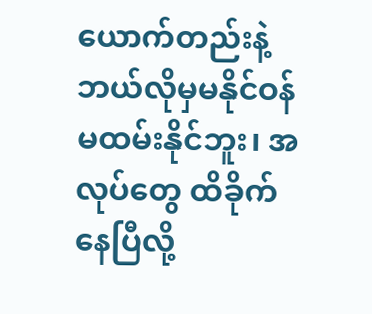ယောက်တည်းနဲ့ ဘယ်လိုမှမနိုင်ဝန်မထမ်းနိုင်ဘူး၊ အလုပ်တွေ ထိခိုက်နေပြီလို့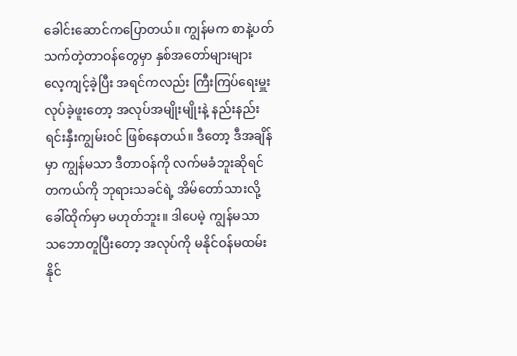ခေါင်းဆောင်ကပြောတယ်။ ကျွန်မက စာနဲ့ပတ်သက်တဲ့တာဝန်တွေမှာ နှစ်အတော်များများ လေ့ကျင့်ခဲ့ပြီး အရင်ကလည်း ကြီးကြပ်ရေးမှူးလုပ်ခဲ့ဖူးတော့ အလုပ်အမျိုးမျိုးနဲ့ နည်းနည်း ရင်းနှီးကျွမ်းဝင် ဖြစ်နေတယ်။ ဒီတော့ ဒီအချိန်မှာ ကျွန်မသာ ဒီတာဝန်ကို လက်မခံဘူးဆိုရင် တကယ်ကို ဘုရားသခင်ရဲ့ အိမ်တော်သားလို့ ခေါ်ထိုက်မှာ မဟုတ်ဘူး။ ဒါပေမဲ့ ကျွန်မသာ သဘောတူပြီးတော့ အလုပ်ကို မနိုင်ဝန်မထမ်းနိုင်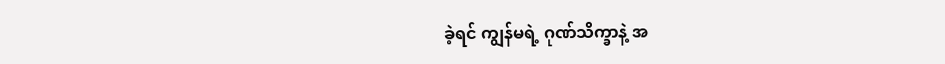ခဲ့ရင် ကျွန်မရဲ့ ဂုဏ်သိက္ခာနဲ့ အ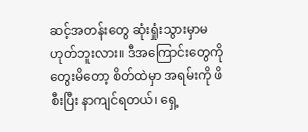ဆင့်အတန်းတွေ ဆုံးရှုံးသွားမှာမဟုတ်ဘူးလား။ ဒီအကြောင်းတွေကို တွေးမိတော့ စိတ်ထဲမှာ အရမ်းကို ဖိစီးပြီး နာကျင်ရတယ်၊ ရှေ့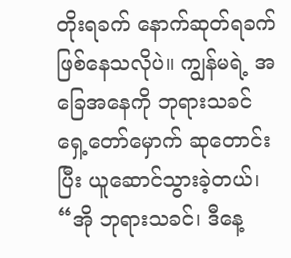တိုးရခက် နောက်ဆုတ်ရခက် ဖြစ်နေသလိုပဲ။ ကျွန်မရဲ့ အခြေအနေကို ဘုရားသခင်ရှေ့တော်မှောက် ဆုတောင်းပြီး ယူဆောင်သွားခဲ့တယ်၊ “အို ဘုရားသခင်၊ ဒီနေ့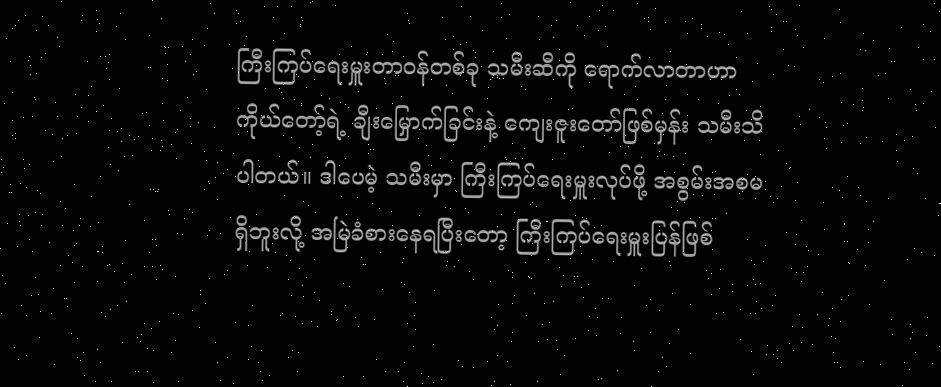ကြီးကြပ်ရေးမှူးတာဝန်တစ်ခု သမီးဆီကို ရောက်လာတာဟာ ကိုယ်တော့်ရဲ့ ချီးမြှောက်ခြင်းနဲ့ ကျေးဇူးတော်ဖြစ်မှန်း သမီးသိပါတယ်။ ဒါပေမဲ့ သမီးမှာ ကြီးကြပ်ရေးမှူးလုပ်ဖို့ အစွမ်းအစမရှိဘူးလို့ အမြဲခံစားနေရပြီးတော့ ကြီးကြပ်ရေးမှူးပြန်ဖြစ်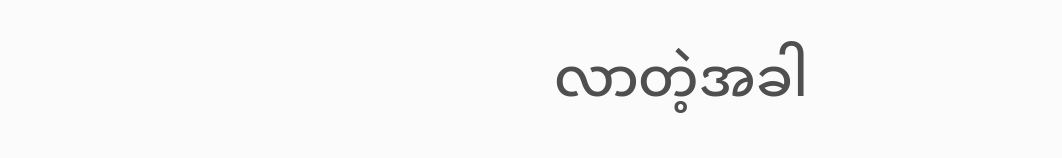လာတဲ့အခါ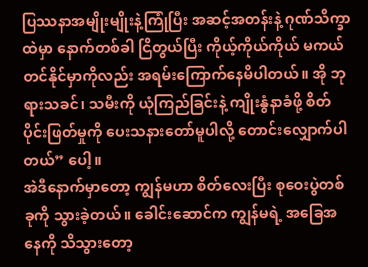ပြဿနာအမျိုးမျိုးနဲ့ကြုံပြီး အဆင့်အတန်းနဲ့ ဂုဏ်သိက္ခာထဲမှာ နောက်တစ်ခါ ငြိတွယ်ပြီး ကိုယ့်ကိုယ်ကိုယ် မကယ်တင်နိုင်မှာကိုလည်း အရမ်းကြောက်နေမိပါတယ်။ အို ဘုရားသခင်၊ သမီးကို ယုံကြည်ခြင်းနဲ့ ကျိုးနွံနာခံဖို့ စိတ်ပိုင်းဖြတ်မှုကို ပေးသနားတော်မူပါလို့ တောင်းလျှောက်ပါတယ်” ပေါ့။
အဲဒီနောက်မှာတော့ ကျွန်မဟာ စိတ်လေးပြီး စုဝေးပွဲတစ်ခုကို သွားခဲ့တယ်။ ခေါင်းဆောင်က ကျွန်မရဲ့ အခြေအနေကို သိသွားတော့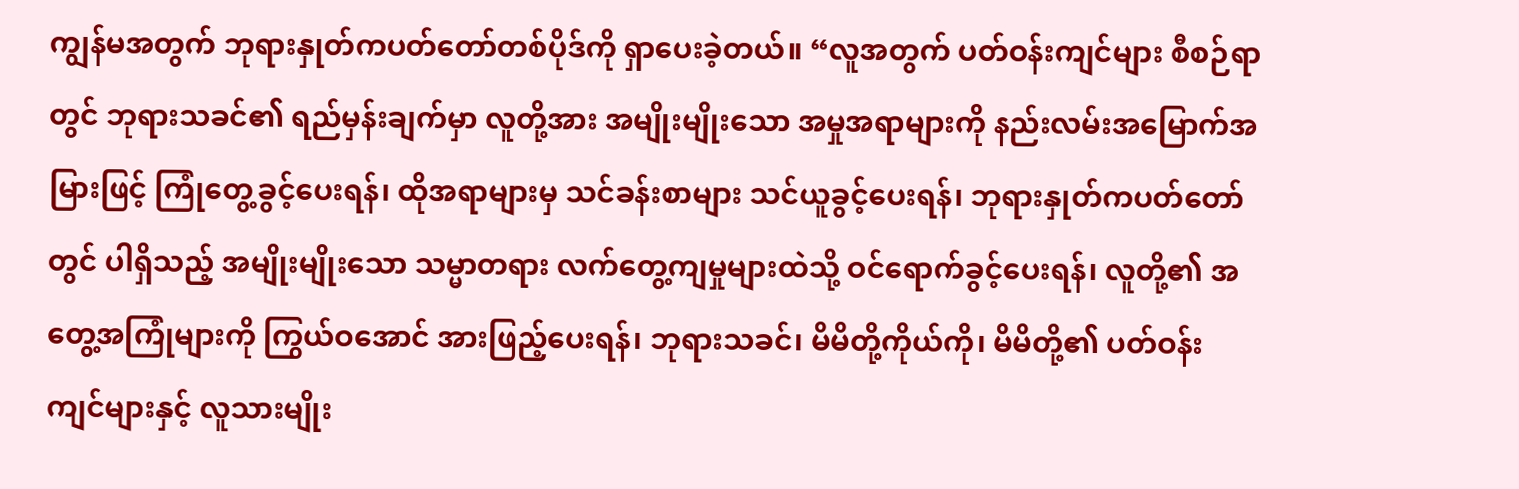ကျွန်မအတွက် ဘုရားနှုတ်ကပတ်တော်တစ်ပိုဒ်ကို ရှာပေးခဲ့တယ်။ “လူအတွက် ပတ်ဝန်းကျင်များ စီစဉ်ရာတွင် ဘုရားသခင်၏ ရည်မှန်းချက်မှာ လူတို့အား အမျိုးမျိုးသော အမှုအရာများကို နည်းလမ်းအမြောက်အမြားဖြင့် ကြုံတွေ့ခွင့်ပေးရန်၊ ထိုအရာများမှ သင်ခန်းစာများ သင်ယူခွင့်ပေးရန်၊ ဘုရားနှုတ်ကပတ်တော်တွင် ပါရှိသည့် အမျိုးမျိုးသော သမ္မာတရား လက်တွေ့ကျမှုများထဲသို့ ဝင်ရောက်ခွင့်ပေးရန်၊ လူတို့၏ အတွေ့အကြုံများကို ကြွယ်ဝအောင် အားဖြည့်ပေးရန်၊ ဘုရားသခင်၊ မိမိတို့ကိုယ်ကို၊ မိမိတို့၏ ပတ်ဝန်းကျင်များနှင့် လူသားမျိုး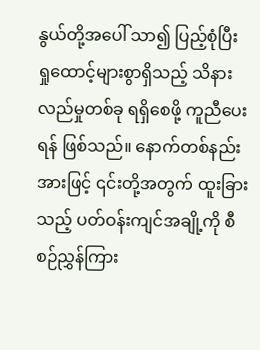နွယ်တို့အပေါ် သာ၍ ပြည့်စုံပြီး ရှုထောင့်များစွာရှိသည့် သိနားလည်မှုတစ်ခု ရရှိစေဖို့ ကူညီပေးရန် ဖြစ်သည်။ နောက်တစ်နည်းအားဖြင့် ၎င်းတို့အတွက် ထူးခြားသည့် ပတ်ဝန်းကျင်အချို့ကို စီစဉ်ညွှန်ကြား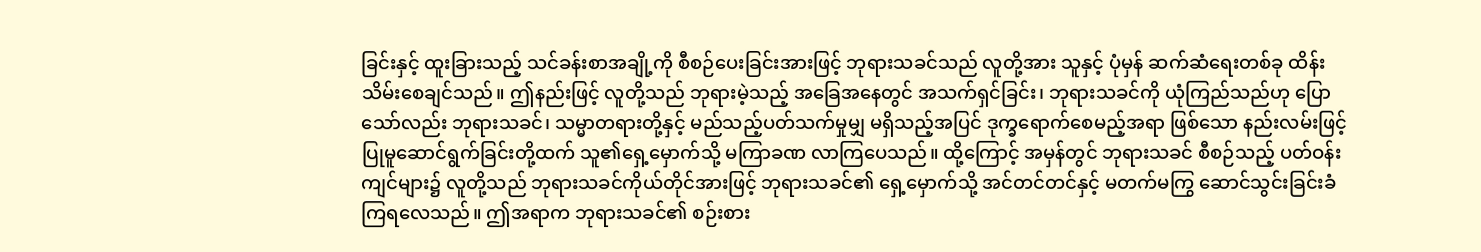ခြင်းနှင့် ထူးခြားသည့် သင်ခန်းစာအချို့ကို စီစဉ်ပေးခြင်းအားဖြင့် ဘုရားသခင်သည် လူတို့အား သူနှင့် ပုံမှန် ဆက်ဆံရေးတစ်ခု ထိန်းသိမ်းစေချင်သည်။ ဤနည်းဖြင့် လူတို့သည် ဘုရားမဲ့သည့် အခြေအနေတွင် အသက်ရှင်ခြင်း၊ ဘုရားသခင်ကို ယုံကြည်သည်ဟု ပြောသော်လည်း ဘုရားသခင်၊ သမ္မာတရားတို့နှင့် မည်သည့်ပတ်သက်မှုမျှ မရှိသည့်အပြင် ဒုက္ခရောက်စေမည့်အရာ ဖြစ်သော နည်းလမ်းဖြင့် ပြုမူဆောင်ရွက်ခြင်းတို့ထက် သူ၏ရှေ့မှောက်သို့ မကြာခဏ လာကြပေသည်။ ထို့ကြောင့် အမှန်တွင် ဘုရားသခင် စီစဉ်သည့် ပတ်ဝန်းကျင်များ၌ လူတို့သည် ဘုရားသခင်ကိုယ်တိုင်အားဖြင့် ဘုရားသခင်၏ ရှေ့မှောက်သို့ အင်တင်တင်နှင့် မတက်မကြွ ဆောင်သွင်းခြင်းခံကြရလေသည်။ ဤအရာက ဘုရားသခင်၏ စဉ်းစား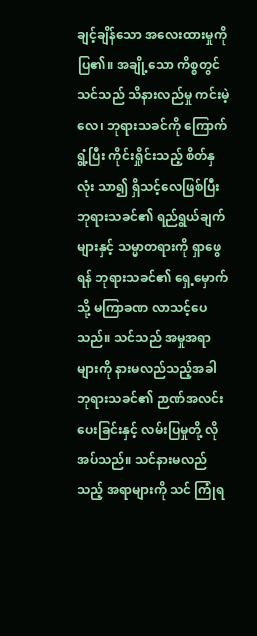ချင့်ချိန်သော အလေးထားမှုကို ပြ၏။ အချို့သော ကိစ္စတွင် သင်သည် သိနားလည်မှု ကင်းမဲ့လေ၊ ဘုရားသခင်ကို ကြောက်ရွံ့ပြီး ကိုင်းရှိုင်းသည့် စိတ်နှလုံး သာ၍ ရှိသင့်လေဖြစ်ပြီး ဘုရားသခင်၏ ရည်ရွယ်ချက်များနှင့် သမ္မာတရားကို ရှာဖွေရန် ဘုရားသခင်၏ ရှေ့မှောက်သို့ မကြာခဏ လာသင့်ပေသည်။ သင်သည် အမှုအရာများကို နားမလည်သည့်အခါ ဘုရားသခင်၏ ဉာဏ်အလင်းပေးခြင်းနှင့် လမ်းပြမှုတို့ လိုအပ်သည်။ သင်နားမလည်သည့် အရာများကို သင် ကြုံရ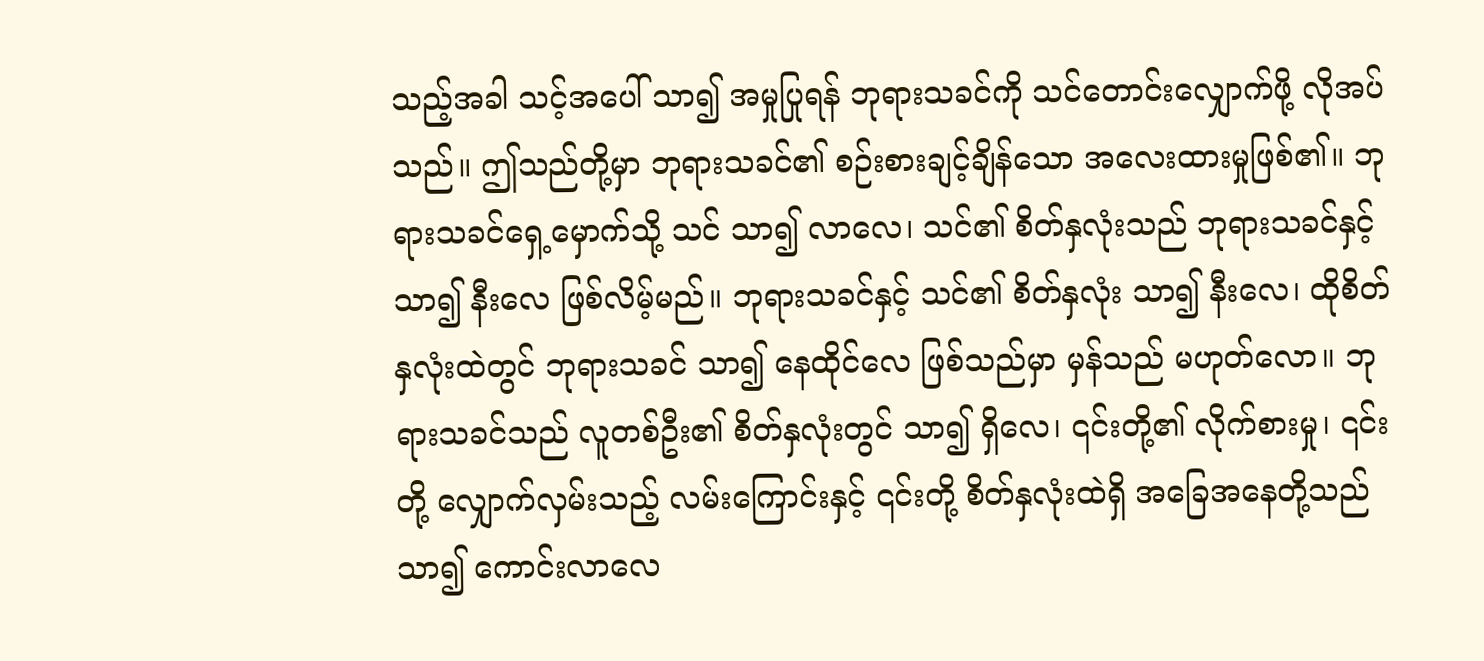သည့်အခါ သင့်အပေါ် သာ၍ အမှုပြုရန် ဘုရားသခင်ကို သင်တောင်းလျှောက်ဖို့ လိုအပ်သည်။ ဤသည်တို့မှာ ဘုရားသခင်၏ စဉ်းစားချင့်ချိန်သော အလေးထားမှုဖြစ်၏။ ဘုရားသခင်ရှေ့မှောက်သို့ သင် သာ၍ လာလေ၊ သင်၏ စိတ်နှလုံးသည် ဘုရားသခင်နှင့် သာ၍ နီးလေ ဖြစ်လိမ့်မည်။ ဘုရားသခင်နှင့် သင်၏ စိတ်နှလုံး သာ၍ နီးလေ၊ ထိုစိတ်နှလုံးထဲတွင် ဘုရားသခင် သာ၍ နေထိုင်လေ ဖြစ်သည်မှာ မှန်သည် မဟုတ်လော။ ဘုရားသခင်သည် လူတစ်ဦး၏ စိတ်နှလုံးတွင် သာ၍ ရှိလေ၊ ၎င်းတို့၏ လိုက်စားမှု၊ ၎င်းတို့ လျှောက်လှမ်းသည့် လမ်းကြောင်းနှင့် ၎င်းတို့ စိတ်နှလုံးထဲရှိ အခြေအနေတို့သည် သာ၍ ကောင်းလာလေ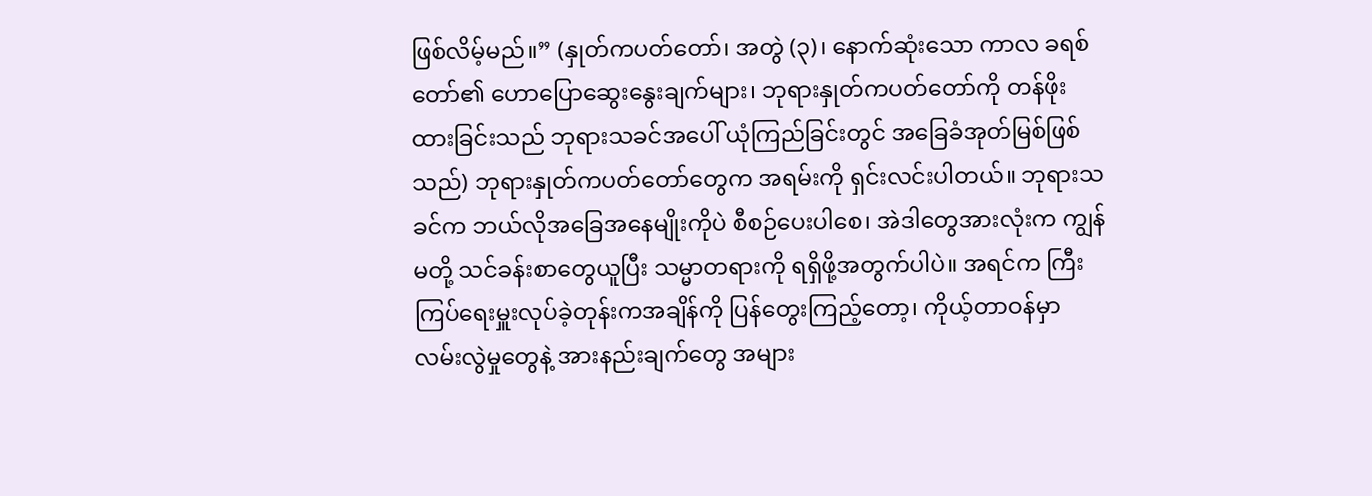ဖြစ်လိမ့်မည်။” (နှုတ်ကပတ်တော်၊ အတွဲ (၃)၊ နောက်ဆုံးသော ကာလ ခရစ်တော်၏ ဟောပြောဆွေးနွေးချက်များ၊ ဘုရားနှုတ်ကပတ်တော်ကို တန်ဖိုးထားခြင်းသည် ဘုရားသခင်အပေါ် ယုံကြည်ခြင်းတွင် အခြေခံအုတ်မြစ်ဖြစ်သည်) ဘုရားနှုတ်ကပတ်တော်တွေက အရမ်းကို ရှင်းလင်းပါတယ်။ ဘုရားသခင်က ဘယ်လိုအခြေအနေမျိုးကိုပဲ စီစဉ်ပေးပါစေ၊ အဲဒါတွေအားလုံးက ကျွန်မတို့ သင်ခန်းစာတွေယူပြီး သမ္မာတရားကို ရရှိဖို့အတွက်ပါပဲ။ အရင်က ကြီးကြပ်ရေးမှူးလုပ်ခဲ့တုန်းကအချိန်ကို ပြန်တွေးကြည့်တော့၊ ကိုယ့်တာဝန်မှာ လမ်းလွဲမှုတွေနဲ့ အားနည်းချက်တွေ အများ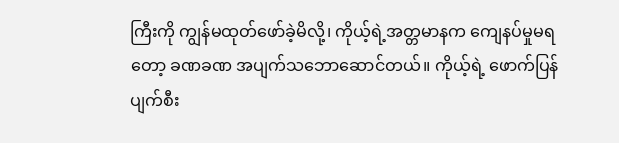ကြီးကို ကျွန်မထုတ်ဖော်ခဲ့မိလို့၊ ကိုယ့်ရဲ့အတ္တမာနက ကျေနပ်မှုမရတော့ ခဏခဏ အပျက်သဘောဆောင်တယ်။ ကိုယ့်ရဲ့ ဖောက်ပြန်ပျက်စီး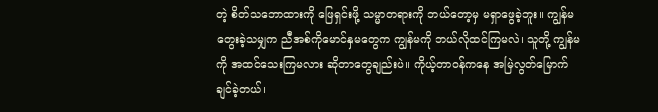တဲ့ စိတ်သဘောထားကို ဖြေရှင်းဖို့ သမ္မာတရားကို ဘယ်တော့မှ မရှာဖွေခဲ့ဘူး။ ကျွန်မတွေးခဲ့သမျှက ညီအစ်ကိုမောင်နှမတွေက ကျွန်မကို ဘယ်လိုထင်ကြမလဲ၊ သူတို့ ကျွန်မကို အထင်သေးကြမလား ဆိုတာတွေချည်းပဲ။ ကိုယ့်တာဝန်ကနေ အမြဲလွတ်မြောက်ချင်ခဲ့တယ်၊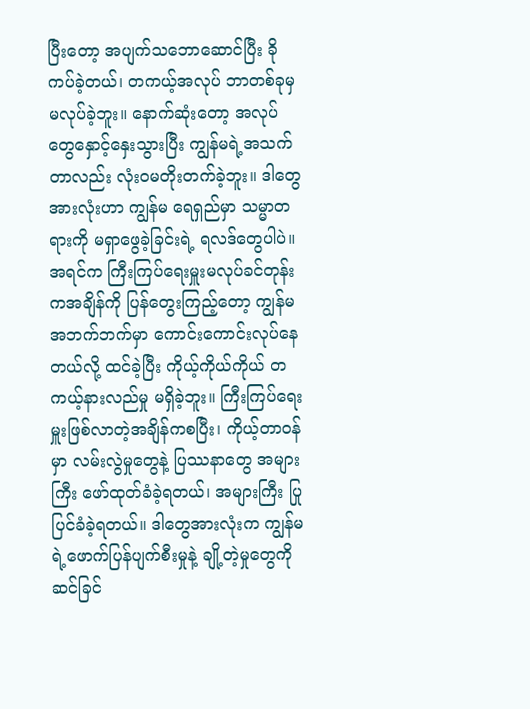ပြီးတော့ အပျက်သဘောဆောင်ပြီး ခိုကပ်ခဲ့တယ်၊ တကယ့်အလုပ် ဘာတစ်ခုမှ မလုပ်ခဲ့ဘူး။ နောက်ဆုံးတော့ အလုပ်တွေနှောင့်နှေးသွားပြီး ကျွန်မရဲ့အသက်တာလည်း လုံးဝမတိုးတက်ခဲ့ဘူး။ ဒါတွေအားလုံးဟာ ကျွန်မ ရေရှည်မှာ သမ္မာတရားကို မရှာဖွေခဲ့ခြင်းရဲ့ ရလဒ်တွေပါပဲ။ အရင်က ကြီးကြပ်ရေးမှူးမလုပ်ခင်တုန်းကအချိန်ကို ပြန်တွေးကြည့်တော့ ကျွန်မ အဘက်ဘက်မှာ ကောင်းကောင်းလုပ်နေတယ်လို့ ထင်ခဲ့ပြီး ကိုယ့်ကိုယ်ကိုယ် တကယ့်နားလည်မှု မရှိခဲ့ဘူး။ ကြီးကြပ်ရေးမှူးဖြစ်လာတဲ့အချိန်ကစပြီး၊ ကိုယ့်တာဝန်မှာ လမ်းလွဲမှုတွေနဲ့ ပြဿနာတွေ အများကြီး ဖော်ထုတ်ခံခဲ့ရတယ်၊ အများကြီး ပြုပြင်ခံခဲ့ရတယ်။ ဒါတွေအားလုံးက ကျွန်မရဲ့ဖောက်ပြန်ပျက်စီးမှုနဲ့ ချို့တဲ့မှုတွေကို ဆင်ခြင်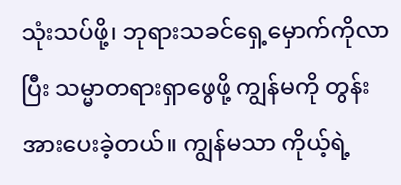သုံးသပ်ဖို့၊ ဘုရားသခင်ရှေ့မှောက်ကိုလာပြီး သမ္မာတရားရှာဖွေဖို့ ကျွန်မကို တွန်းအားပေးခဲ့တယ်။ ကျွန်မသာ ကိုယ့်ရဲ့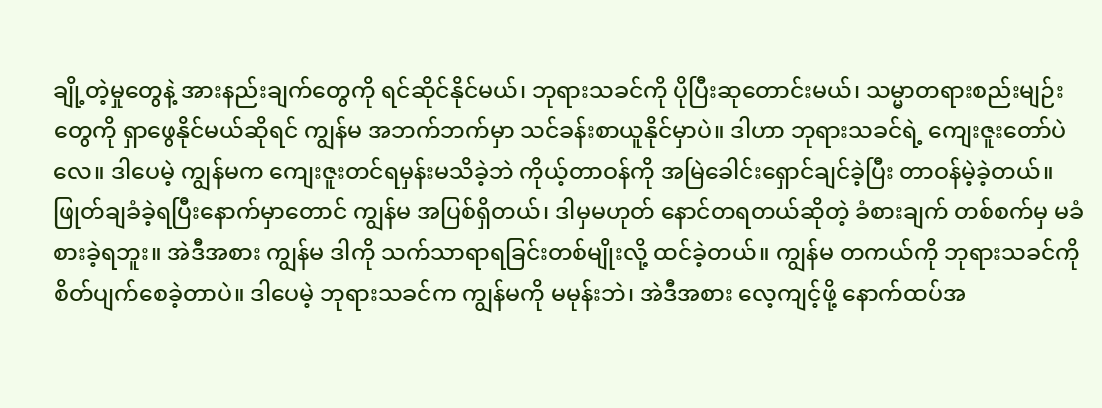ချို့တဲ့မှုတွေနဲ့ အားနည်းချက်တွေကို ရင်ဆိုင်နိုင်မယ်၊ ဘုရားသခင်ကို ပိုပြီးဆုတောင်းမယ်၊ သမ္မာတရားစည်းမျဉ်းတွေကို ရှာဖွေနိုင်မယ်ဆိုရင် ကျွန်မ အဘက်ဘက်မှာ သင်ခန်းစာယူနိုင်မှာပဲ။ ဒါဟာ ဘုရားသခင်ရဲ့ ကျေးဇူးတော်ပဲလေ။ ဒါပေမဲ့ ကျွန်မက ကျေးဇူးတင်ရမှန်းမသိခဲ့ဘဲ ကိုယ့်တာဝန်ကို အမြဲခေါင်းရှောင်ချင်ခဲ့ပြီး တာဝန်မဲ့ခဲ့တယ်။ ဖြုတ်ချခံခဲ့ရပြီးနောက်မှာတောင် ကျွန်မ အပြစ်ရှိတယ်၊ ဒါမှမဟုတ် နောင်တရတယ်ဆိုတဲ့ ခံစားချက် တစ်စက်မှ မခံစားခဲ့ရဘူး။ အဲဒီအစား ကျွန်မ ဒါကို သက်သာရာရခြင်းတစ်မျိုးလို့ ထင်ခဲ့တယ်။ ကျွန်မ တကယ်ကို ဘုရားသခင်ကို စိတ်ပျက်စေခဲ့တာပဲ။ ဒါပေမဲ့ ဘုရားသခင်က ကျွန်မကို မမုန်းဘဲ၊ အဲဒီအစား လေ့ကျင့်ဖို့ နောက်ထပ်အ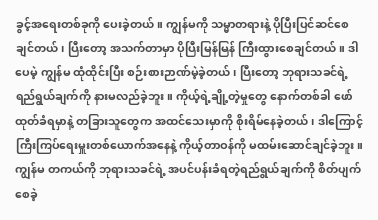ခွင့်အရေးတစ်ခုကို ပေးခဲ့တယ်။ ကျွန်မကို သမ္မာတရားနဲ့ ပိုပြီးပြင်ဆင်စေချင်တယ်၊ ပြီးတော့ အသက်တာမှာ ပိုပြီးမြန်မြန် ကြီးထွားစေချင်တယ်။ ဒါပေမဲ့ ကျွန်မ ထုံထိုင်းပြီး စဉ်းစားဉာဏ်မဲ့ခဲ့တယ်၊ ပြီးတော့ ဘုရားသခင်ရဲ့ရည်ရွယ်ချက်ကို နားမလည်ခဲ့ဘူး။ ကိုယ့်ရဲ့ချို့တဲ့မှုတွေ နောက်တစ်ခါ ဖော်ထုတ်ခံရမှာနဲ့ တခြားသူတွေက အထင်သေးမှာကို စိုးရိမ်နေခဲ့တယ်၊ ဒါကြောင့် ကြီးကြပ်ရေးမှူးတစ်ယောက်အနေနဲ့ ကိုယ့်တာဝန်ကို မထမ်းဆောင်ချင်ခဲ့ဘူး။ ကျွန်မ တကယ်ကို ဘုရားသခင်ရဲ့ အပင်ပန်းခံရတဲ့ရည်ရွယ်ချက်ကို စိတ်ပျက်စေခဲ့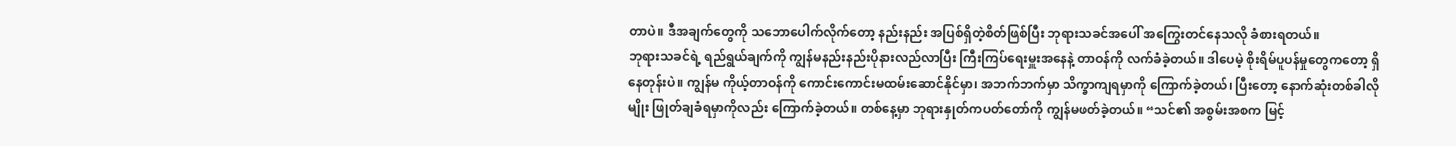တာပဲ။ ဒီအချက်တွေကို သဘောပေါက်လိုက်တော့ နည်းနည်း အပြစ်ရှိတဲ့စိတ်ဖြစ်ပြီး ဘုရားသခင်အပေါ် အကြွေးတင်နေသလို ခံစားရတယ်။
ဘုရားသခင်ရဲ့ ရည်ရွယ်ချက်ကို ကျွန်မနည်းနည်းပိုနားလည်လာပြီး ကြီးကြပ်ရေးမှူးအနေနဲ့ တာဝန်ကို လက်ခံခဲ့တယ်။ ဒါပေမဲ့ စိုးရိမ်ပူပန်မှုတွေကတော့ ရှိနေတုန်းပဲ။ ကျွန်မ ကိုယ့်တာဝန်ကို ကောင်းကောင်းမထမ်းဆောင်နိုင်မှာ၊ အဘက်ဘက်မှာ သိက္ခာကျရမှာကို ကြောက်ခဲ့တယ်၊ ပြီးတော့ နောက်ဆုံးတစ်ခါလိုမျိုး ဖြုတ်ချခံရမှာကိုလည်း ကြောက်ခဲ့တယ်။ တစ်နေ့မှာ ဘုရားနှုတ်ကပတ်တော်ကို ကျွန်မဖတ်ခဲ့တယ်။ “သင်၏ အစွမ်းအစက မြင့်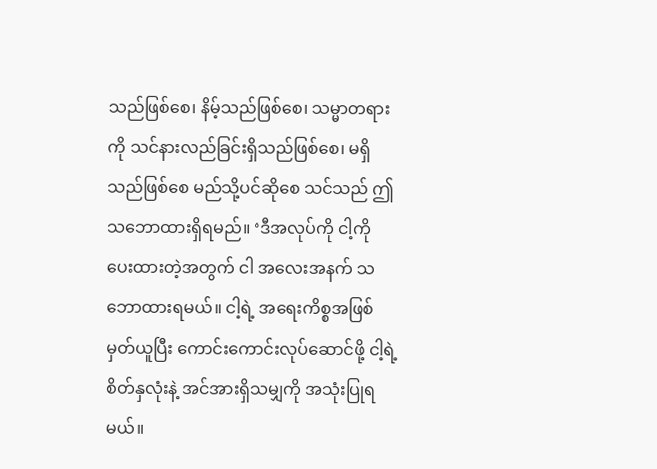သည်ဖြစ်စေ၊ နိမ့်သည်ဖြစ်စေ၊ သမ္မာတရားကို သင်နားလည်ခြင်းရှိသည်ဖြစ်စေ၊ မရှိသည်ဖြစ်စေ မည်သို့ပင်ဆိုစေ သင်သည် ဤသဘောထားရှိရမည်။ ‘ဒီအလုပ်ကို ငါ့ကို ပေးထားတဲ့အတွက် ငါ အလေးအနက် သဘောထားရမယ်။ ငါ့ရဲ့ အရေးကိစ္စအဖြစ် မှတ်ယူပြီး ကောင်းကောင်းလုပ်ဆောင်ဖို့ ငါ့ရဲ့ စိတ်နှလုံးနဲ့ အင်အားရှိသမျှကို အသုံးပြုရမယ်။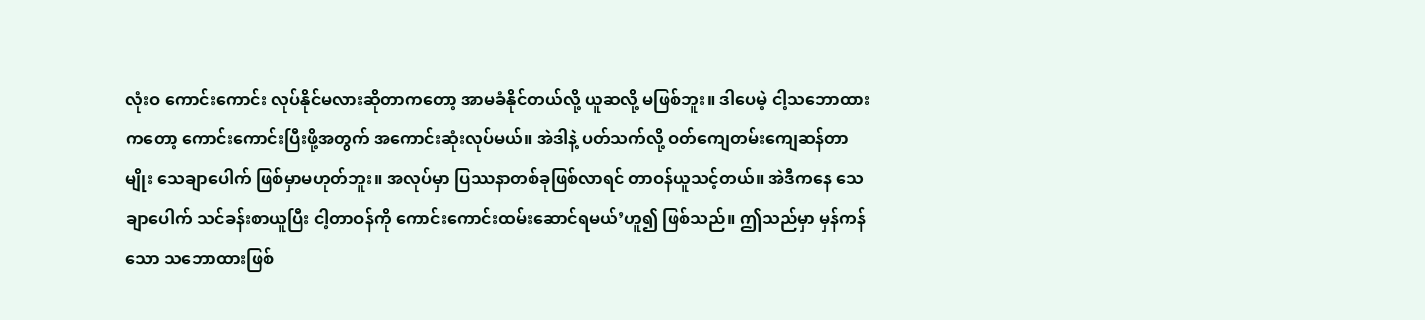လုံးဝ ကောင်းကောင်း လုပ်နိုင်မလားဆိုတာကတော့ အာမခံနိုင်တယ်လို့ ယူဆလို့ မဖြစ်ဘူး။ ဒါပေမဲ့ ငါ့သဘောထားကတော့ ကောင်းကောင်းပြီးဖို့အတွက် အကောင်းဆုံးလုပ်မယ်။ အဲဒါနဲ့ ပတ်သက်လို့ ဝတ်ကျေတမ်းကျေဆန်တာမျိုး သေချာပေါက် ဖြစ်မှာမဟုတ်ဘူး။ အလုပ်မှာ ပြဿနာတစ်ခုဖြစ်လာရင် တာဝန်ယူသင့်တယ်။ အဲဒီကနေ သေချာပေါက် သင်ခန်းစာယူပြီး ငါ့တာဝန်ကို ကောင်းကောင်းထမ်းဆောင်ရမယ်’ဟူ၍ ဖြစ်သည်။ ဤသည်မှာ မှန်ကန်သော သဘောထားဖြစ်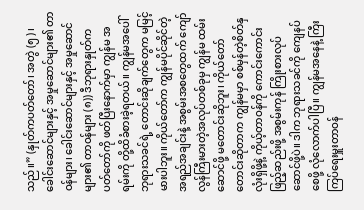သည်။” (နှုတ်ကပတ်တော်၊ အတွဲ (၅)၊ ခေါင်းဆောင်များနှင့် အမှုဆောင်များ၏ တာဝန်များ၊ ခေါင်းဆောင်များနှင့် အမှုဆောင်များ၏ တာဝန်များ (၈)) ဒီဘုရားနှုတ်ကပတ်တော်ကို ဖတ်ပြီးနောက်မှာ ကျွန်မ အရမ်းကို တို့ထိခံစားခဲ့ရတယ်။ ကျွန်မအပေါ် ဘုရားသခင်ရဲ့ တောင်းဆိုချက်တွေက မမြင့်မားပါဘူး။ ကိုယ်တော်က ကျွန်မပိုင်ဆိုင်တဲ့ အရည်အချင်းနဲ့ အစွမ်းအစတွေထက် ကျော်လွန်ကြီးမားတဲ့အလုပ်တစ်ခုမှ ကျွန်မ ထမ်းဆောင်ဖို့ မတောင်းဆိုဘူး၊ ကိုယ်တော်တောင်းဆိုတာက ကျွန်မမှာ စစ်မှန်တဲ့စိတ်နှလုံးရှိဖို့နဲ့ ကိုယ့်တာဝန်ကို ကောင်းကောင်းဖြည့်ဆည်းဖို့ အစွမ်းကုန် ကြိုးစားလုပ်ဆောင်ဖို့ပဲ။ ဒါက ဘုရားသခင်ကို ကျေနပ်စေဖို့ လုံလောက်ပါပြီ။ ကျွန်မအနေနဲ့ ကြီးကြပ်ရေးမှူးတာဝန်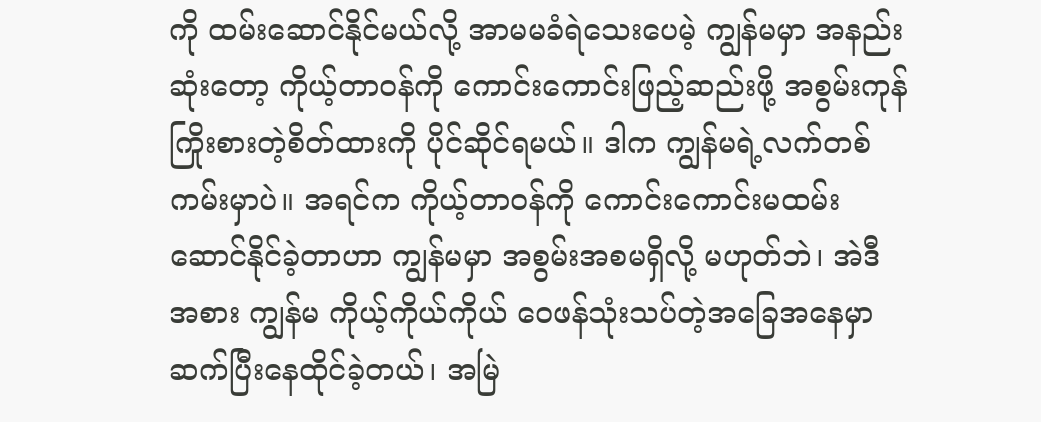ကို ထမ်းဆောင်နိုင်မယ်လို့ အာမမခံရဲသေးပေမဲ့ ကျွန်မမှာ အနည်းဆုံးတော့ ကိုယ့်တာဝန်ကို ကောင်းကောင်းဖြည့်ဆည်းဖို့ အစွမ်းကုန်ကြိုးစားတဲ့စိတ်ထားကို ပိုင်ဆိုင်ရမယ်။ ဒါက ကျွန်မရဲ့လက်တစ်ကမ်းမှာပဲ။ အရင်က ကိုယ့်တာဝန်ကို ကောင်းကောင်းမထမ်းဆောင်နိုင်ခဲ့တာဟာ ကျွန်မမှာ အစွမ်းအစမရှိလို့ မဟုတ်ဘဲ၊ အဲဒီအစား ကျွန်မ ကိုယ့်ကိုယ်ကိုယ် ဝေဖန်သုံးသပ်တဲ့အခြေအနေမှာ ဆက်ပြီးနေထိုင်ခဲ့တယ်၊ အမြဲ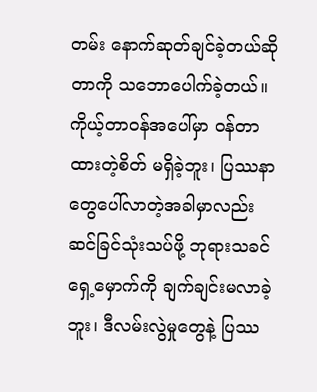တမ်း နောက်ဆုတ်ချင်ခဲ့တယ်ဆိုတာကို သဘောပေါက်ခဲ့တယ်။ ကိုယ့်တာဝန်အပေါ်မှာ ဝန်တာထားတဲ့စိတ် မရှိခဲ့ဘူး၊ ပြဿနာတွေပေါ်လာတဲ့အခါမှာလည်း ဆင်ခြင်သုံးသပ်ဖို့ ဘုရားသခင်ရှေ့မှောက်ကို ချက်ချင်းမလာခဲ့ဘူး၊ ဒီလမ်းလွဲမှုတွေနဲ့ ပြဿ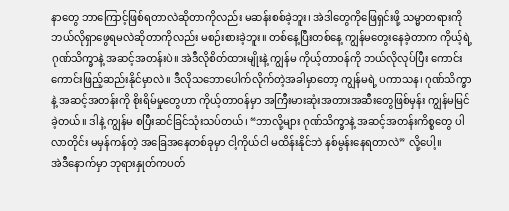နာတွေ ဘာကြောင့်ဖြစ်ရတာလဲဆိုတာကိုလည်း မဆန်းစစ်ခဲ့ဘူး၊ အဲဒါတွေကိုဖြေရှင်းဖို့ သမ္မာတရားကို ဘယ်လိုရှာဖွေရမလဲဆိုတာကိုလည်း မစဉ်းစားခဲ့ဘူး။ တစ်နေ့ပြီးတစ်နေ့ ကျွန်မတွေးနေခဲ့တာက ကိုယ့်ရဲ့ဂုဏ်သိက္ခာနဲ့ အဆင့်အတန်းပဲ။ အဲဒီလိုစိတ်ထားမျိုးနဲ့ ကျွန်မ ကိုယ့်တာဝန်ကို ဘယ်လိုလုပ်ပြီး ကောင်းကောင်းဖြည့်ဆည်းနိုင်မှာလဲ။ ဒီလိုသဘောပေါက်လိုက်တဲ့အခါမှာတော့ ကျွန်မရဲ့ ပကာသန၊ ဂုဏ်သိက္ခာနဲ့ အဆင့်အတန်းကို စိုးရိမ်မှုတွေဟာ ကိုယ့်တာဝန်မှာ အကြီးမားဆုံးအတားအဆီးတွေဖြစ်မှန်း ကျွန်မမြင်ခဲ့တယ်။ ဒါနဲ့ ကျွန်မ စပြီးဆင်ခြင်သုံးသပ်တယ်၊ “ဘာလို့များ ဂုဏ်သိက္ခာနဲ့ အဆင့်အတန်းကိစ္စတွေ ပါလာတိုင်း မမှန်ကန်တဲ့ အခြေအနေတစ်ခုမှာ ငါ့ကိုယ်ငါ မထိန်းနိုင်ဘဲ နစ်မွန်းနေရတာလဲ” လို့ပေါ့။
အဲဒီနောက်မှာ ဘုရားနှုတ်ကပတ်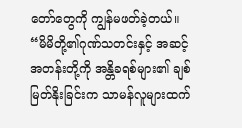တော်တွေကို ကျွန်မဖတ်ခဲ့တယ်။ “မိမိတို့၏ဂုဏ်သတင်းနှင့် အဆင့်အတန်းတို့ကို အန္တိခရစ်များ၏ ချစ်မြတ်နိုးခြင်းက သာမန်လူများထက်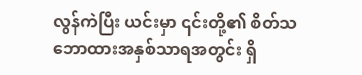လွန်ကဲပြီး ယင်းမှာ ၎င်းတို့၏ စိတ်သဘောထားအနှစ်သာရအတွင်း ရှိ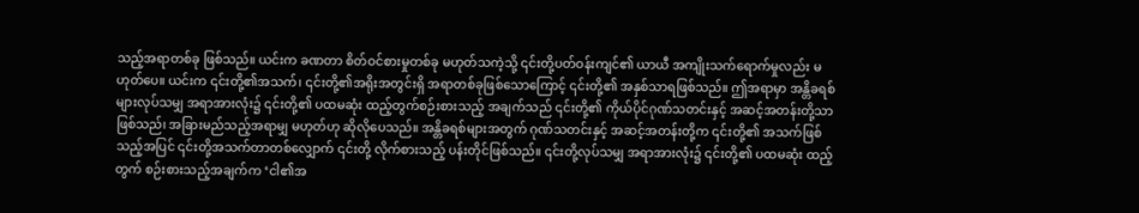သည့်အရာတစ်ခု ဖြစ်သည်။ ယင်းက ခဏတာ စိတ်ဝင်စားမှုတစ်ခု မဟုတ်သကဲ့သို့ ၎င်းတို့ပတ်ဝန်းကျင်၏ ယာယီ အကျိုးသက်ရောက်မှုလည်း မဟုတ်ပေ။ ယင်းက ၎င်းတို့၏အသက်၊ ၎င်းတို့၏အရိုးအတွင်းရှိ အရာတစ်ခုဖြစ်သောကြောင့် ၎င်းတို့၏ အနှစ်သာရဖြစ်သည်။ ဤအရာမှာ အန္တိခရစ်များလုပ်သမျှ အရာအားလုံး၌ ၎င်းတို့၏ ပထမဆုံး ထည့်တွက်စဉ်းစားသည့် အချက်သည် ၎င်းတို့၏ ကိုယ်ပိုင်ဂုဏ်သတင်းနှင့် အဆင့်အတန်းတို့သာ ဖြစ်သည်၊ အခြားမည်သည့်အရာမျှ မဟုတ်ဟု ဆိုလိုပေသည်။ အန္တိခရစ်များအတွက် ဂုဏ်သတင်းနှင့် အဆင့်အတန်းတို့က ၎င်းတို့၏ အသက်ဖြစ်သည့်အပြင် ၎င်းတို့အသက်တာတစ်လျှောက် ၎င်းတို့ လိုက်စားသည့် ပန်းတိုင်ဖြစ်သည်။ ၎င်းတို့လုပ်သမျှ အရာအားလုံး၌ ၎င်းတို့၏ ပထမဆုံး ထည့်တွက် စဉ်းစားသည့်အချက်က ‘ငါ၏အ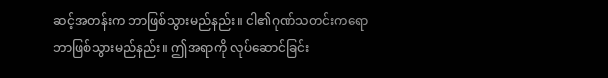ဆင့်အတန်းက ဘာဖြစ်သွားမည်နည်း။ ငါ၏ဂုဏ်သတင်းကရော ဘာဖြစ်သွားမည်နည်း။ ဤအရာကို လုပ်ဆောင်ခြင်း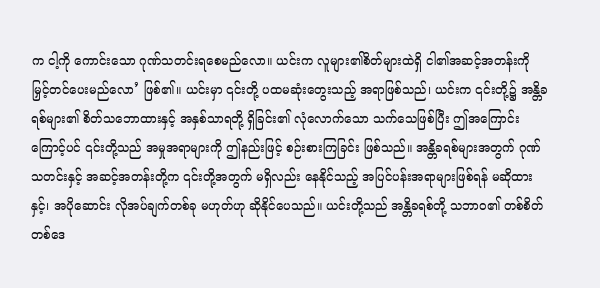က ငါ့ကို ကောင်းသော ဂုဏ်သတင်းရစေမည်လော။ ယင်းက လူများ၏စိတ်များထဲရှိ ငါ၏အဆင့်အတန်းကို မြှင့်တင်ပေးမည်လော’ ဖြစ်၏။ ယင်းမှာ ၎င်းတို့ ပထမဆုံးတွေးသည့် အရာဖြစ်သည်၊ ယင်းက ၎င်းတို့၌ အန္တိခရစ်များ၏ စိတ်သဘောထားနှင့် အနှစ်သာရတို့ ရှိခြင်း၏ လုံလောက်သော သက်သေဖြစ်ပြီး ဤအကြောင်းကြောင့်ပင် ၎င်းတို့သည် အမှုအရာများကို ဤနည်းဖြင့် စဉ်းစားကြခြင်း ဖြစ်သည်။ အန္တိခရစ်များအတွက် ဂုဏ်သတင်းနှင့် အဆင့်အတန်းတို့က ၎င်းတို့အတွက် မရှိလည်း နေနိုင်သည့် အပြင်ပန်းအရာများဖြစ်ရန် မဆိုထားနှင့်၊ အပိုဆောင်း လိုအပ်ချက်တစ်ခု မဟုတ်ဟု ဆိုနိုင်ပေသည်။ ယင်းတို့သည် အန္တိခရစ်တို့ သဘာဝ၏ တစ်စိတ်တစ်ဒေ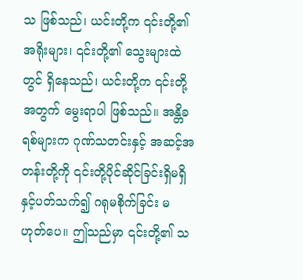သ ဖြစ်သည်၊ ယင်းတို့က ၎င်းတို့၏အရိုးများ၊ ၎င်းတို့၏ သွေးများထဲတွင် ရှိနေသည်၊ ယင်းတို့က ၎င်းတို့အတွက် မွေးရာပါ ဖြစ်သည်။ အန္တိခရစ်များက ဂုဏ်သတင်းနှင့် အဆင့်အတန်းတို့ကို ၎င်းတို့ပိုင်ဆိုင်ခြင်းရှိမရှိနှင့်ပတ်သက်၍ ဂရုမစိုက်ခြင်း မဟုတ်ပေ။ ဤသည်မှာ ၎င်းတို့၏ သ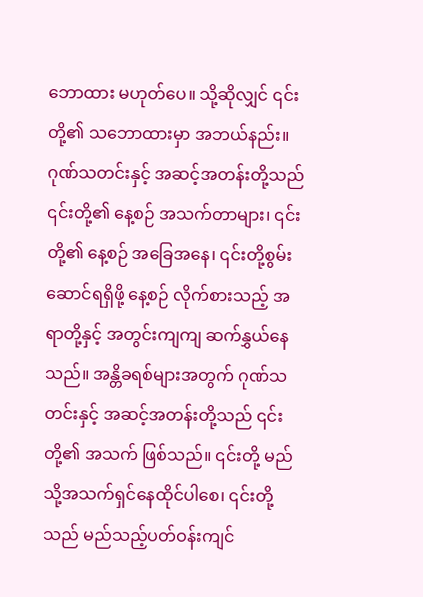ဘောထား မဟုတ်ပေ။ သို့ဆိုလျှင် ၎င်းတို့၏ သဘောထားမှာ အဘယ်နည်း။ ဂုဏ်သတင်းနှင့် အဆင့်အတန်းတို့သည် ၎င်းတို့၏ နေ့စဉ် အသက်တာများ၊ ၎င်းတို့၏ နေ့စဉ် အခြေအနေ၊ ၎င်းတို့စွမ်းဆောင်ရရှိဖို့ နေ့စဉ် လိုက်စားသည့် အရာတို့နှင့် အတွင်းကျကျ ဆက်နွှယ်နေသည်။ အန္တိခရစ်များအတွက် ဂုဏ်သတင်းနှင့် အဆင့်အတန်းတို့သည် ၎င်းတို့၏ အသက် ဖြစ်သည်။ ၎င်းတို့ မည်သို့အသက်ရှင်နေထိုင်ပါစေ၊ ၎င်းတို့သည် မည်သည့်ပတ်ဝန်းကျင်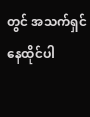တွင် အသက်ရှင်နေထိုင်ပါ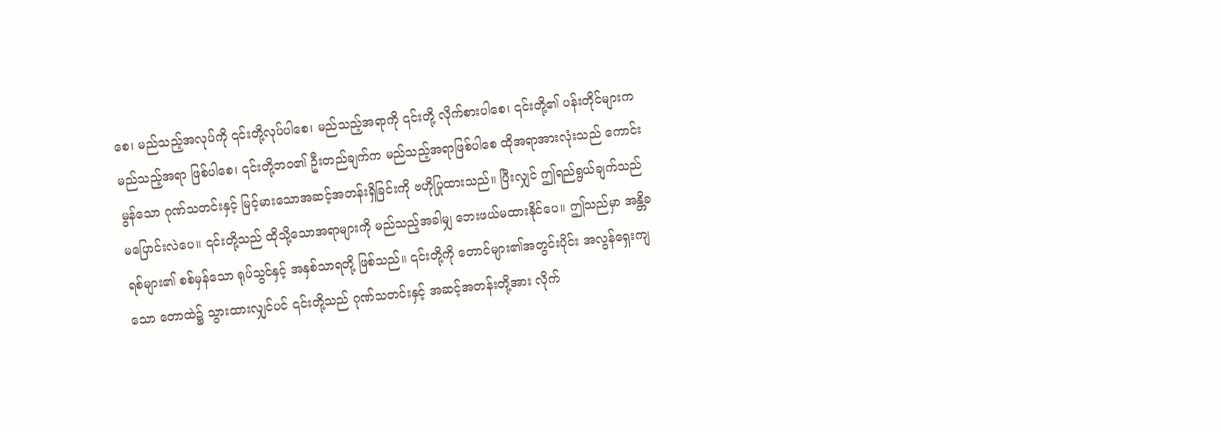စေ၊ မည်သည့်အလုပ်ကို ၎င်းတို့လုပ်ပါစေ၊ မည်သည့်အရာကို ၎င်းတို့ လိုက်စားပါစေ၊ ၎င်းတို့၏ ပန်းတိုင်များက မည်သည့်အရာ ဖြစ်ပါစေ၊ ၎င်းတို့ဘဝ၏ ဦးတည်ချက်က မည်သည့်အရာဖြစ်ပါစေ ထိုအရာအားလုံးသည် ကောင်းမွန်သော ဂုဏ်သတင်းနှင့် မြင့်မားသောအဆင့်အတန်းရှိခြင်းကို ဗဟိုပြုထားသည်။ ပြီးလျှင် ဤရည်ရွယ်ချက်သည် မပြောင်းလဲပေ။ ၎င်းတို့သည် ထိုသို့သောအရာများကို မည်သည့်အခါမျှ ဘေးဖယ်မထားနိုင်ပေ။ ဤသည်မှာ အန္တိခရစ်များ၏ စစ်မှန်သော ရုပ်သွင်နှင့် အနှစ်သာရတို့ ဖြစ်သည်။ ၎င်းတို့ကို တောင်များ၏အတွင်းပိုင်း အလွန်ရှေးကျသော တောထဲ၌ သွားထားလျှင်ပင် ၎င်းတို့သည် ဂုဏ်သတင်းနှင့် အဆင့်အတန်းတို့အား လိုက်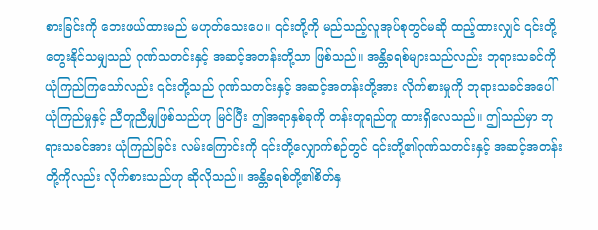စားခြင်းကို ဘေးဖယ်ထားမည် မဟုတ်သေးပေ။ ၎င်းတို့ကို မည်သည့်လူအုပ်စုတွင်မဆို ထည့်ထားလျှင် ၎င်းတို့တွေးနိုင်သမျှသည် ဂုဏ်သတင်းနှင့် အဆင့်အတန်းတို့သာ ဖြစ်သည်။ အန္တိခရစ်များသည်လည်း ဘုရားသခင်ကို ယုံကြည်ကြသော်လည်း ၎င်းတို့သည် ဂုဏ်သတင်းနှင့် အဆင့်အတန်းတို့အား လိုက်စားမှုကို ဘုရားသခင်အပေါ် ယုံကြည်မှုနှင့် ညီတူညီမျှဖြစ်သည်ဟု မြင်ပြီး ဤအရာနှစ်ခုကို တန်းတူရည်တူ ထားရှိလေသည်။ ဤသည်မှာ ဘုရားသခင်အား ယုံကြည်ခြင်း လမ်းကြောင်းကို ၎င်းတို့လျှောက်စဉ်တွင် ၎င်းတို့၏ဂုဏ်သတင်းနှင့် အဆင့်အတန်းတို့ကိုလည်း လိုက်စားသည်ဟု ဆိုလိုသည်။ အန္တိခရစ်တို့၏စိတ်နှ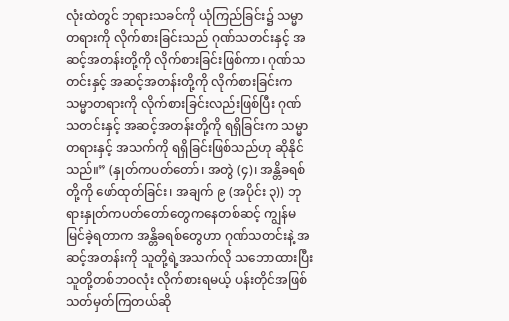လုံးထဲတွင် ဘုရားသခင်ကို ယုံကြည်ခြင်း၌ သမ္မာတရားကို လိုက်စားခြင်းသည် ဂုဏ်သတင်းနှင့် အဆင့်အတန်းတို့ကို လိုက်စားခြင်းဖြစ်ကာ၊ ဂုဏ်သတင်းနှင့် အဆင့်အတန်းတို့ကို လိုက်စားခြင်းက သမ္မာတရားကို လိုက်စားခြင်းလည်းဖြစ်ပြီး ဂုဏ်သတင်းနှင့် အဆင့်အတန်းတို့ကို ရရှိခြင်းက သမ္မာတရားနှင့် အသက်ကို ရရှိခြင်းဖြစ်သည်ဟု ဆိုနိုင်သည်။” (နှုတ်ကပတ်တော်၊ အတွဲ (၄)၊ အန္တိခရစ်တို့ကို ဖော်ထုတ်ခြင်း၊ အချက် ၉ (အပိုင်း ၃)) ဘုရားနှုတ်ကပတ်တော်တွေကနေတစ်ဆင့် ကျွန်မမြင်ခဲ့ရတာက အန္တိခရစ်တွေဟာ ဂုဏ်သတင်းနဲ့ အဆင့်အတန်းကို သူတို့ရဲ့အသက်လို သဘောထားပြီး သူတို့တစ်ဘဝလုံး လိုက်စားရမယ့် ပန်းတိုင်အဖြစ် သတ်မှတ်ကြတယ်ဆို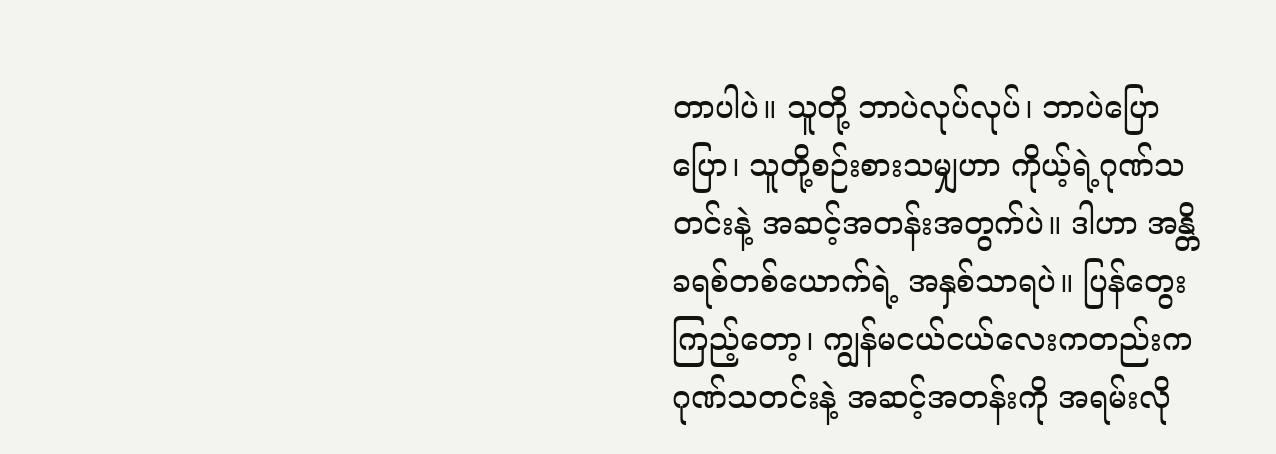တာပါပဲ။ သူတို့ ဘာပဲလုပ်လုပ်၊ ဘာပဲပြောပြော၊ သူတို့စဉ်းစားသမျှဟာ ကိုယ့်ရဲ့ဂုဏ်သတင်းနဲ့ အဆင့်အတန်းအတွက်ပဲ။ ဒါဟာ အန္တိခရစ်တစ်ယောက်ရဲ့ အနှစ်သာရပဲ။ ပြန်တွေးကြည့်တော့၊ ကျွန်မငယ်ငယ်လေးကတည်းက ဂုဏ်သတင်းနဲ့ အဆင့်အတန်းကို အရမ်းလို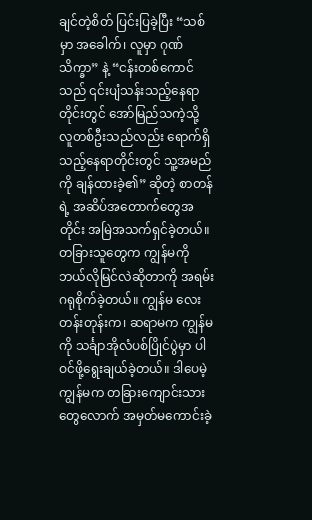ချင်တဲ့စိတ် ပြင်းပြခဲ့ပြီး “သစ်မှာ အခေါက်၊ လူမှာ ဂုဏ်သိက္ခာ” နဲ့ “ငန်းတစ်ကောင်သည် ၎င်းပျံသန်းသည့်နေရာတိုင်းတွင် အော်မြည်သကဲ့သို့ လူတစ်ဦးသည်လည်း ရောက်ရှိသည့်နေရာတိုင်းတွင် သူ့အမည်ကို ချန်ထားခဲ့၏” ဆိုတဲ့ စာတန်ရဲ့ အဆိပ်အတောက်တွေအတိုင်း အမြဲအသက်ရှင်ခဲ့တယ်။ တခြားသူတွေက ကျွန်မကို ဘယ်လိုမြင်လဲဆိုတာကို အရမ်းဂရုစိုက်ခဲ့တယ်။ ကျွန်မ လေးတန်းတုန်းက၊ ဆရာမက ကျွန်မကို သင်္ချာအိုလံပစ်ပြိုင်ပွဲမှာ ပါဝင်ဖို့ရွေးချယ်ခဲ့တယ်။ ဒါပေမဲ့ ကျွန်မက တခြားကျောင်းသားတွေလောက် အမှတ်မကောင်းခဲ့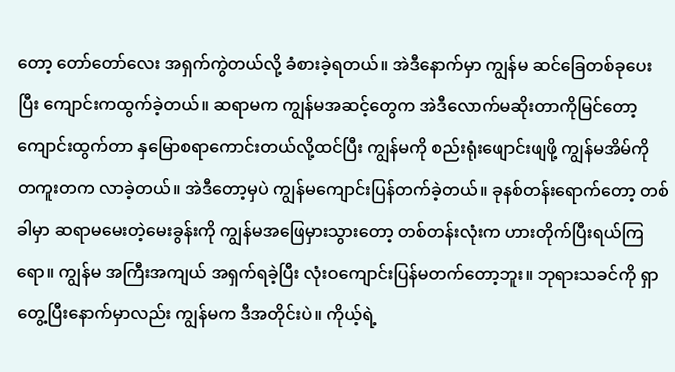တော့ တော်တော်လေး အရှက်ကွဲတယ်လို့ ခံစားခဲ့ရတယ်။ အဲဒီနောက်မှာ ကျွန်မ ဆင်ခြေတစ်ခုပေးပြီး ကျောင်းကထွက်ခဲ့တယ်။ ဆရာမက ကျွန်မအဆင့်တွေက အဲဒီလောက်မဆိုးတာကိုမြင်တော့ ကျောင်းထွက်တာ နှမြောစရာကောင်းတယ်လို့ထင်ပြီး ကျွန်မကို စည်းရုံးဖျောင်းဖျဖို့ ကျွန်မအိမ်ကို တကူးတက လာခဲ့တယ်။ အဲဒီတော့မှပဲ ကျွန်မကျောင်းပြန်တက်ခဲ့တယ်။ ခုနစ်တန်းရောက်တော့ တစ်ခါမှာ ဆရာမမေးတဲ့မေးခွန်းကို ကျွန်မအဖြေမှားသွားတော့ တစ်တန်းလုံးက ဟားတိုက်ပြီးရယ်ကြရော။ ကျွန်မ အကြီးအကျယ် အရှက်ရခဲ့ပြီး လုံးဝကျောင်းပြန်မတက်တော့ဘူး။ ဘုရားသခင်ကို ရှာတွေ့ပြီးနောက်မှာလည်း ကျွန်မက ဒီအတိုင်းပဲ။ ကိုယ့်ရဲ့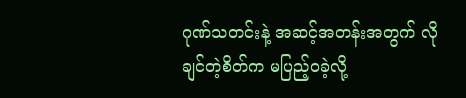ဂုဏ်သတင်းနဲ့ အဆင့်အတန်းအတွက် လိုချင်တဲ့စိတ်က မပြည့်ဝခဲ့လို့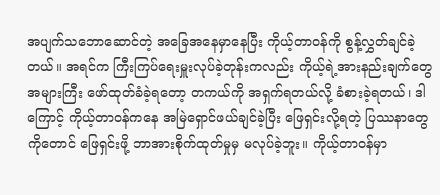အပျက်သဘောဆောင်တဲ့ အခြေအနေမှာနေပြီး ကိုယ့်တာဝန်ကို စွန့်လွှတ်ချင်ခဲ့တယ်။ အရင်က ကြီးကြပ်ရေးမှူးလုပ်ခဲ့တုန်းကလည်း ကိုယ့်ရဲ့အားနည်းချက်တွေ အများကြီး ဖော်ထုတ်ခံခဲ့ရတော့ တကယ်ကို အရှက်ရတယ်လို့ ခံစားခဲ့ရတယ်၊ ဒါကြောင့် ကိုယ့်တာဝန်ကနေ အမြဲရှောင်ဖယ်ချင်ခဲ့ပြီး ဖြေရှင်းလို့ရတဲ့ ပြဿနာတွေကိုတောင် ဖြေရှင်းဖို့ ဘာအားစိုက်ထုတ်မှုမှ မလုပ်ခဲ့ဘူး။ ကိုယ့်တာဝန်မှာ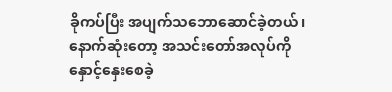ခိုကပ်ပြီး အပျက်သဘောဆောင်ခဲ့တယ်၊ နောက်ဆုံးတော့ အသင်းတော်အလုပ်ကို နှောင့်နှေးစေခဲ့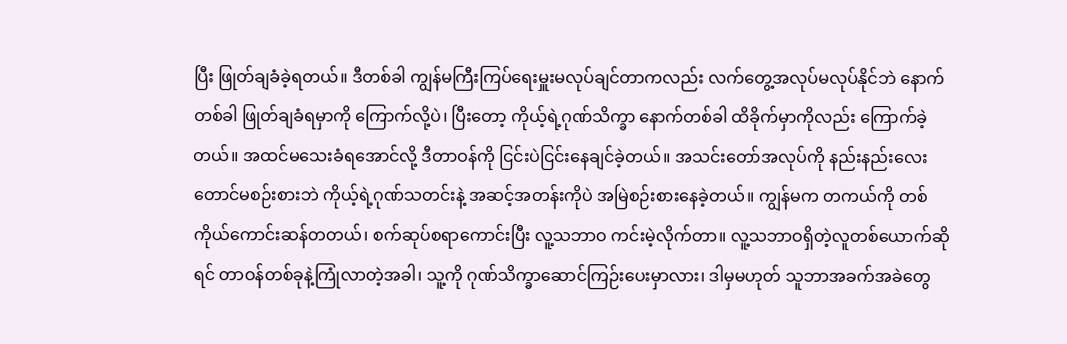ပြီး ဖြုတ်ချခံခဲ့ရတယ်။ ဒီတစ်ခါ ကျွန်မကြီးကြပ်ရေးမှူးမလုပ်ချင်တာကလည်း လက်တွေ့အလုပ်မလုပ်နိုင်ဘဲ နောက်တစ်ခါ ဖြုတ်ချခံရမှာကို ကြောက်လို့ပဲ၊ ပြီးတော့ ကိုယ့်ရဲ့ဂုဏ်သိက္ခာ နောက်တစ်ခါ ထိခိုက်မှာကိုလည်း ကြောက်ခဲ့တယ်။ အထင်မသေးခံရအောင်လို့ ဒီတာဝန်ကို ငြင်းပဲငြင်းနေချင်ခဲ့တယ်။ အသင်းတော်အလုပ်ကို နည်းနည်းလေးတောင်မစဉ်းစားဘဲ ကိုယ့်ရဲ့ဂုဏ်သတင်းနဲ့ အဆင့်အတန်းကိုပဲ အမြဲစဉ်းစားနေခဲ့တယ်။ ကျွန်မက တကယ်ကို တစ်ကိုယ်ကောင်းဆန်တတယ်၊ စက်ဆုပ်စရာကောင်းပြီး လူ့သဘာဝ ကင်းမဲ့လိုက်တာ။ လူ့သဘာဝရှိတဲ့လူတစ်ယောက်ဆိုရင် တာဝန်တစ်ခုနဲ့ကြုံလာတဲ့အခါ၊ သူ့ကို ဂုဏ်သိက္ခာဆောင်ကြဉ်းပေးမှာလား၊ ဒါမှမဟုတ် သူဘာအခက်အခဲတွေ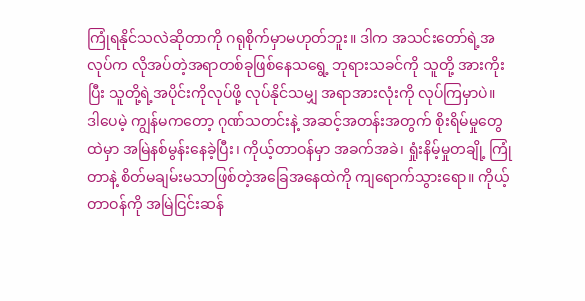ကြုံရနိုင်သလဲဆိုတာကို ဂရုစိုက်မှာမဟုတ်ဘူး။ ဒါက အသင်းတော်ရဲ့အလုပ်က လိုအပ်တဲ့အရာတစ်ခုဖြစ်နေသရွေ့ ဘုရားသခင်ကို သူတို့ အားကိုးပြီး သူတို့ရဲ့အပိုင်းကိုလုပ်ဖို့ လုပ်နိုင်သမျှ အရာအားလုံးကို လုပ်ကြမှာပဲ။ ဒါပေမဲ့ ကျွန်မကတော့ ဂုဏ်သတင်းနဲ့ အဆင့်အတန်းအတွက် စိုးရိမ်မှုတွေထဲမှာ အမြဲနစ်မွန်းနေခဲ့ပြီး၊ ကိုယ့်တာဝန်မှာ အခက်အခဲ၊ ရှုံးနိမ့်မှုတချို့ ကြုံတာနဲ့ စိတ်မချမ်းမသာဖြစ်တဲ့အခြေအနေထဲကို ကျရောက်သွားရော။ ကိုယ့်တာဝန်ကို အမြဲငြင်းဆန်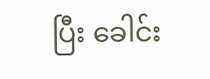ပြီး ခေါင်း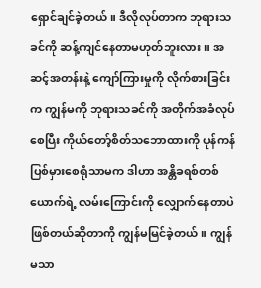ရှောင်ချင်ခဲ့တယ်။ ဒီလိုလုပ်တာက ဘုရားသခင်ကို ဆန့်ကျင်နေတာမဟုတ်ဘူးလား။ အဆင့်အတန်းနဲ့ ကျော်ကြားမှုကို လိုက်စားခြင်းက ကျွန်မကို ဘုရားသခင်ကို အတိုက်အခံလုပ်စေပြီး ကိုယ်တော့်စိတ်သဘောထားကို ပုန်ကန်ပြစ်မှားစေရုံသာမက ဒါဟာ အန္တိခရစ်တစ်ယောက်ရဲ့ လမ်းကြောင်းကို လျှောက်နေတာပဲဖြစ်တယ်ဆိုတာကို ကျွန်မမြင်ခဲ့တယ်။ ကျွန်မသာ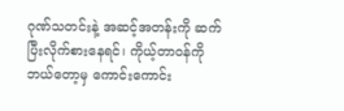ဂုဏ်သတင်းနဲ့ အဆင့်အတန်းကို ဆက်ပြီးလိုက်စားနေရင်၊ ကိုယ့်တာဝန်ကို ဘယ်တော့မှ ကောင်းကောင်း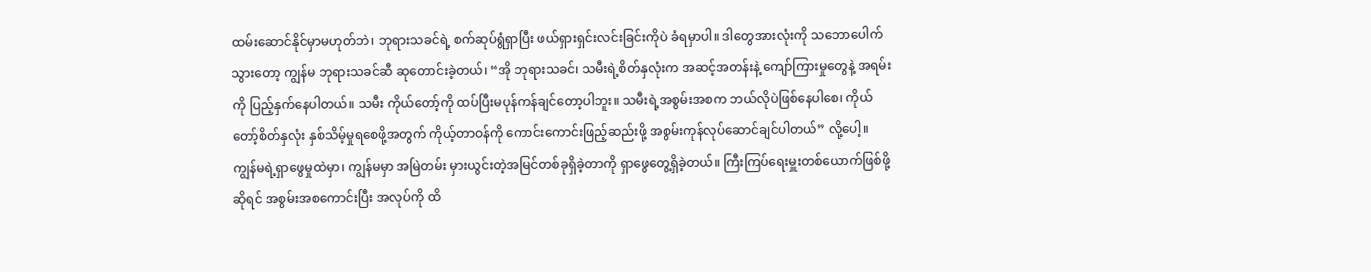ထမ်းဆောင်နိုင်မှာမဟုတ်ဘဲ၊ ဘုရားသခင်ရဲ့ စက်ဆုပ်ရွံရှာပြီး ဖယ်ရှားရှင်းလင်းခြင်းကိုပဲ ခံရမှာပါ။ ဒါတွေအားလုံးကို သဘောပေါက်သွားတော့ ကျွန်မ ဘုရားသခင်ဆီ ဆုတောင်းခဲ့တယ်၊ “အို ဘုရားသခင်၊ သမီးရဲ့စိတ်နှလုံးက အဆင့်အတန်းနဲ့ ကျော်ကြားမှုတွေနဲ့ အရမ်းကို ပြည့်နှက်နေပါတယ်။ သမီး ကိုယ်တော့်ကို ထပ်ပြီးမပုန်ကန်ချင်တော့ပါဘူး။ သမီးရဲ့အစွမ်းအစက ဘယ်လိုပဲဖြစ်နေပါစေ၊ ကိုယ်တော့်စိတ်နှလုံး နှစ်သိမ့်မှုရစေဖို့အတွက် ကိုယ့်တာဝန်ကို ကောင်းကောင်းဖြည့်ဆည်းဖို့ အစွမ်းကုန်လုပ်ဆောင်ချင်ပါတယ်” လို့ပေါ့။
ကျွန်မရဲ့ရှာဖွေမှုထဲမှာ၊ ကျွန်မမှာ အမြဲတမ်း မှားယွင်းတဲ့အမြင်တစ်ခုရှိခဲ့တာကို ရှာဖွေတွေ့ရှိခဲ့တယ်။ ကြီးကြပ်ရေးမှူးတစ်ယောက်ဖြစ်ဖို့ဆိုရင် အစွမ်းအစကောင်းပြီး အလုပ်ကို ထိ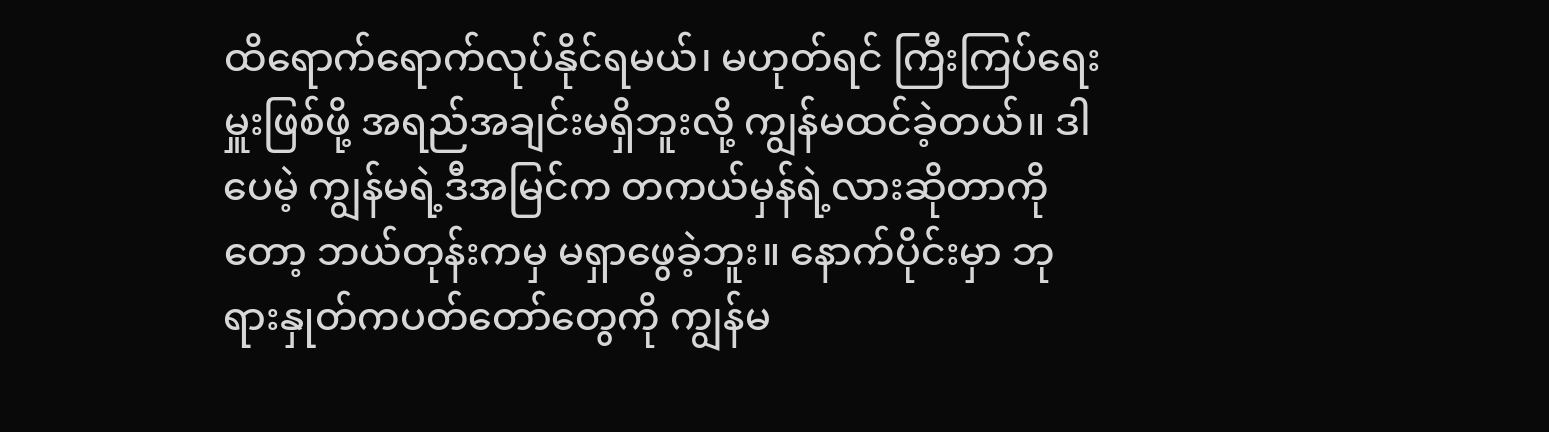ထိရောက်ရောက်လုပ်နိုင်ရမယ်၊ မဟုတ်ရင် ကြီးကြပ်ရေးမှူးဖြစ်ဖို့ အရည်အချင်းမရှိဘူးလို့ ကျွန်မထင်ခဲ့တယ်။ ဒါပေမဲ့ ကျွန်မရဲ့ဒီအမြင်က တကယ်မှန်ရဲ့လားဆိုတာကိုတော့ ဘယ်တုန်းကမှ မရှာဖွေခဲ့ဘူး။ နောက်ပိုင်းမှာ ဘုရားနှုတ်ကပတ်တော်တွေကို ကျွန်မ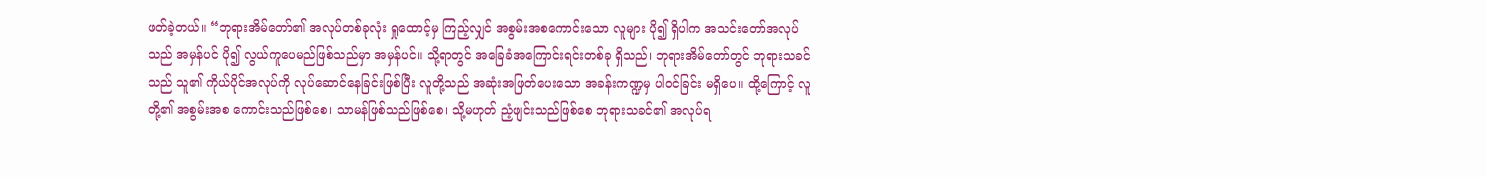ဖတ်ခဲ့တယ်။ “ဘုရားအိမ်တော်၏ အလုပ်တစ်ခုလုံး ရှုထောင့်မှ ကြည့်လျှင် အစွမ်းအစကောင်းသော လူများ ပို၍ ရှိပါက အသင်းတော်အလုပ်သည် အမှန်ပင် ပို၍ လွယ်ကူပေမည်ဖြစ်သည်မှာ အမှန်ပင်။ သို့ရာတွင် အခြေခံအကြောင်းရင်းတစ်ခု ရှိသည်၊ ဘုရားအိမ်တော်တွင် ဘုရားသခင်သည် သူ၏ ကိုယ်ပိုင်အလုပ်ကို လုပ်ဆောင်နေခြင်းဖြစ်ပြီး လူတို့သည် အဆုံးအဖြတ်ပေးသော အခန်းကဏ္ဍမှ ပါဝင်ခြင်း မရှိပေ။ ထို့ကြောင့် လူတို့၏ အစွမ်းအစ ကောင်းသည်ဖြစ်စေ၊ သာမန်ဖြစ်သည်ဖြစ်စေ၊ သို့မဟုတ် ညံ့ဖျင်းသည်ဖြစ်စေ ဘုရားသခင်၏ အလုပ်ရ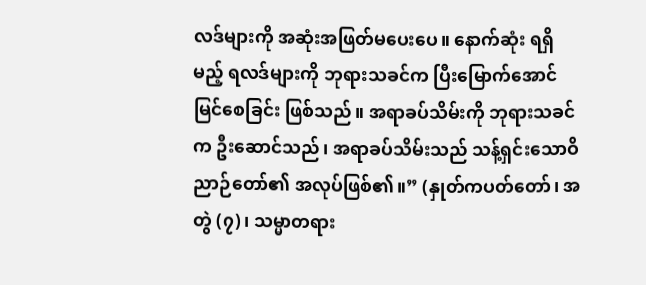လဒ်များကို အဆုံးအဖြတ်မပေးပေ။ နောက်ဆုံး ရရှိမည့် ရလဒ်များကို ဘုရားသခင်က ပြီးမြောက်အောင်မြင်စေခြင်း ဖြစ်သည်။ အရာခပ်သိမ်းကို ဘုရားသခင်က ဦးဆောင်သည်၊ အရာခပ်သိမ်းသည် သန့်ရှင်းသောဝိညာဉ်တော်၏ အလုပ်ဖြစ်၏။” (နှုတ်ကပတ်တော်၊ အတွဲ (၇)၊ သမ္မာတရား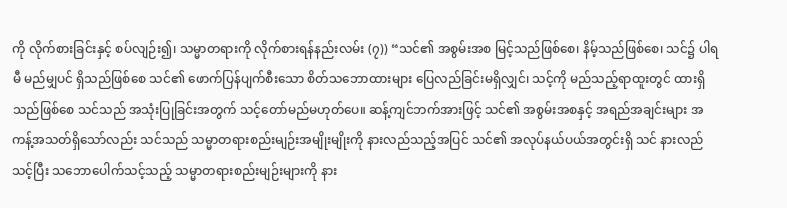ကို လိုက်စားခြင်းနှင့် စပ်လျဉ်း၍၊ သမ္မာတရားကို လိုက်စားရန်နည်းလမ်း (၇)) “သင်၏ အစွမ်းအစ မြင့်သည်ဖြစ်စေ၊ နိမ့်သည်ဖြစ်စေ၊ သင်၌ ပါရမီ မည်မျှပင် ရှိသည်ဖြစ်စေ သင်၏ ဖောက်ပြန်ပျက်စီးသော စိတ်သဘောထားများ ပြေလည်ခြင်းမရှိလျှင်၊ သင့်ကို မည်သည့်ရာထူးတွင် ထားရှိသည်ဖြစ်စေ သင်သည် အသုံးပြုခြင်းအတွက် သင့်တော်မည်မဟုတ်ပေ။ ဆန့်ကျင်ဘက်အားဖြင့် သင်၏ အစွမ်းအစနှင့် အရည်အချင်းများ အကန့်အသတ်ရှိသော်လည်း သင်သည် သမ္မာတရားစည်းမျဉ်းအမျိုးမျိုးကို နားလည်သည့်အပြင် သင်၏ အလုပ်နယ်ပယ်အတွင်းရှိ သင် နားလည်သင့်ပြီး သဘောပေါက်သင့်သည့် သမ္မာတရားစည်းမျဉ်းများကို နား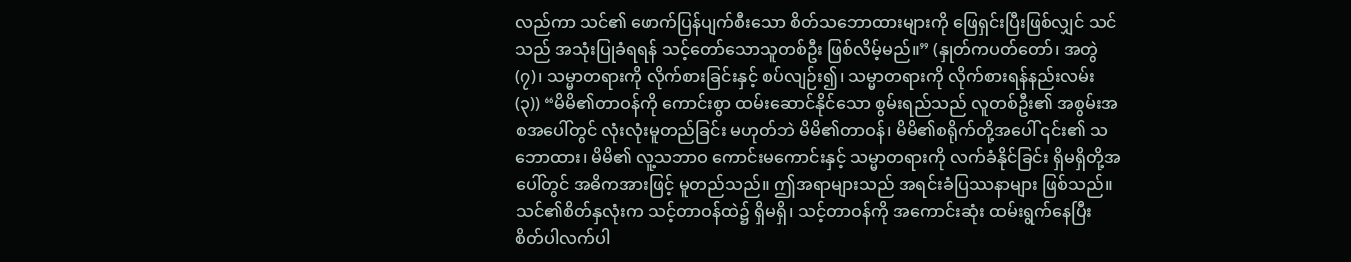လည်ကာ သင်၏ ဖောက်ပြန်ပျက်စီးသော စိတ်သဘောထားများကို ဖြေရှင်းပြီးဖြစ်လျှင် သင်သည် အသုံးပြုခံရရန် သင့်တော်သောသူတစ်ဦး ဖြစ်လိမ့်မည်။” (နှုတ်ကပတ်တော်၊ အတွဲ (၇)၊ သမ္မာတရားကို လိုက်စားခြင်းနှင့် စပ်လျဉ်း၍၊ သမ္မာတရားကို လိုက်စားရန်နည်းလမ်း (၃)) “မိမိ၏တာဝန်ကို ကောင်းစွာ ထမ်းဆောင်နိုင်သော စွမ်းရည်သည် လူတစ်ဦး၏ အစွမ်းအစအပေါ်တွင် လုံးလုံးမူတည်ခြင်း မဟုတ်ဘဲ မိမိ၏တာဝန်၊ မိမိ၏စရိုက်တို့အပေါ် ၎င်း၏ သဘောထား၊ မိမိ၏ လူ့သဘာဝ ကောင်းမကောင်းနှင့် သမ္မာတရားကို လက်ခံနိုင်ခြင်း ရှိမရှိတို့အပေါ်တွင် အဓိကအားဖြင့် မူတည်သည်။ ဤအရာများသည် အရင်းခံပြဿနာများ ဖြစ်သည်။ သင်၏စိတ်နှလုံးက သင့်တာဝန်ထဲ၌ ရှိမရှိ၊ သင့်တာဝန်ကို အကောင်းဆုံး ထမ်းရွက်နေပြီး စိတ်ပါလက်ပါ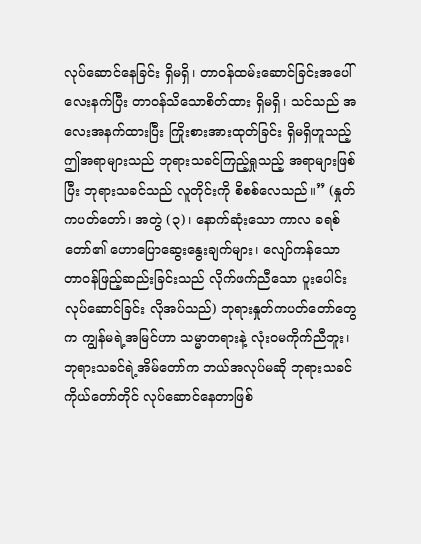လုပ်ဆောင်နေခြင်း ရှိမရှိ၊ တာဝန်ထမ်းဆောင်ခြင်းအပေါ် လေးနက်ပြီး တာဝန်သိသောစိတ်ထား ရှိမရှိ၊ သင်သည် အလေးအနက်ထားပြီး ကြိုးစားအားထုတ်ခြင်း ရှိမရှိဟူသည့် ဤအရာများသည် ဘုရားသခင်ကြည့်ရှုသည့် အရာများဖြစ်ပြီး ဘုရားသခင်သည် လူတိုင်းကို စိစစ်လေသည်။” (နှုတ်ကပတ်တော်၊ အတွဲ (၃)၊ နောက်ဆုံးသော ကာလ ခရစ်တော်၏ ဟောပြောဆွေးနွေးချက်များ၊ လျော်ကန်သော တာဝန်ဖြည့်ဆည်းခြင်းသည် လိုက်ဖက်ညီသော ပူးပေါင်းလုပ်ဆောင်ခြင်း လိုအပ်သည်) ဘုရားနှုတ်ကပတ်တော်တွေက ကျွန်မရဲ့အမြင်ဟာ သမ္မာတရားနဲ့ လုံးဝမကိုက်ညီဘူး၊ ဘုရားသခင်ရဲ့အိမ်တော်က ဘယ်အလုပ်မဆို ဘုရားသခင်ကိုယ်တော်တိုင် လုပ်ဆောင်နေတာဖြစ်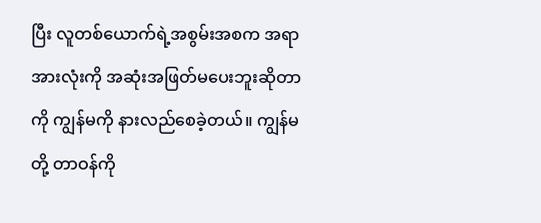ပြီး လူတစ်ယောက်ရဲ့အစွမ်းအစက အရာအားလုံးကို အဆုံးအဖြတ်မပေးဘူးဆိုတာကို ကျွန်မကို နားလည်စေခဲ့တယ်။ ကျွန်မတို့ တာဝန်ကို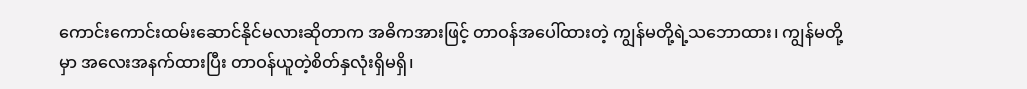ကောင်းကောင်းထမ်းဆောင်နိုင်မလားဆိုတာက အဓိကအားဖြင့် တာဝန်အပေါ်ထားတဲ့ ကျွန်မတို့ရဲ့သဘောထား၊ ကျွန်မတို့မှာ အလေးအနက်ထားပြီး တာဝန်ယူတဲ့စိတ်နှလုံးရှိမရှိ၊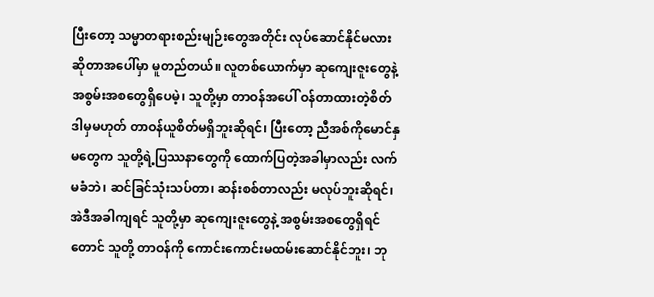ပြီးတော့ သမ္မာတရားစည်းမျဉ်းတွေအတိုင်း လုပ်ဆောင်နိုင်မလားဆိုတာအပေါ်မှာ မူတည်တယ်။ လူတစ်ယောက်မှာ ဆုကျေးဇူးတွေနဲ့ အစွမ်းအစတွေရှိပေမဲ့၊ သူတို့မှာ တာဝန်အပေါ် ဝန်တာထားတဲ့စိတ် ဒါမှမဟုတ် တာဝန်ယူစိတ်မရှိဘူးဆိုရင်၊ ပြီးတော့ ညီအစ်ကိုမောင်နှမတွေက သူတို့ရဲ့ပြဿနာတွေကို ထောက်ပြတဲ့အခါမှာလည်း လက်မခံဘဲ၊ ဆင်ခြင်သုံးသပ်တာ၊ ဆန်းစစ်တာလည်း မလုပ်ဘူးဆိုရင်၊ အဲဒီအခါကျရင် သူတို့မှာ ဆုကျေးဇူးတွေနဲ့ အစွမ်းအစတွေရှိရင်တောင် သူတို့ တာဝန်ကို ကောင်းကောင်းမထမ်းဆောင်နိုင်ဘူး၊ ဘု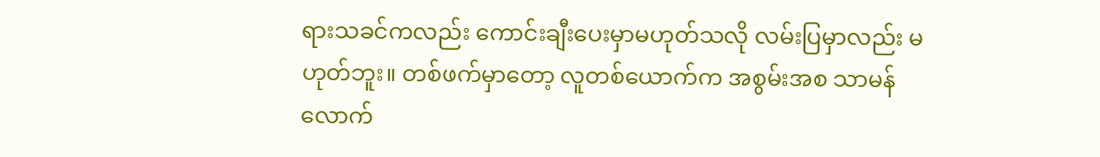ရားသခင်ကလည်း ကောင်းချီးပေးမှာမဟုတ်သလို လမ်းပြမှာလည်း မဟုတ်ဘူး။ တစ်ဖက်မှာတော့ လူတစ်ယောက်က အစွမ်းအစ သာမန်လောက်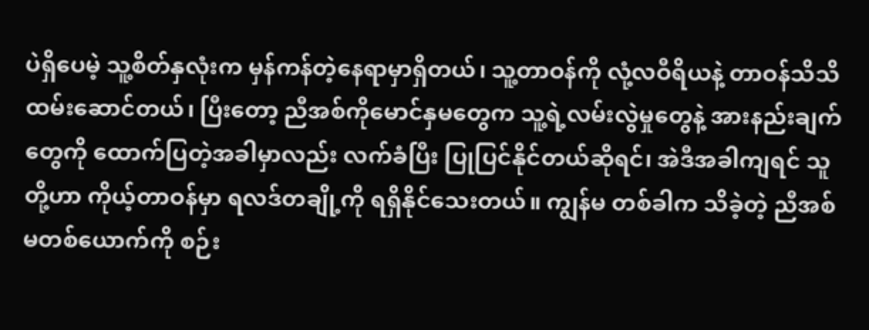ပဲရှိပေမဲ့ သူ့စိတ်နှလုံးက မှန်ကန်တဲ့နေရာမှာရှိတယ်၊ သူ့တာဝန်ကို လုံ့လဝီရိယနဲ့ တာဝန်သိသိ ထမ်းဆောင်တယ်၊ ပြီးတော့ ညီအစ်ကိုမောင်နှမတွေက သူ့ရဲ့လမ်းလွဲမှုတွေနဲ့ အားနည်းချက်တွေကို ထောက်ပြတဲ့အခါမှာလည်း လက်ခံပြီး ပြုပြင်နိုင်တယ်ဆိုရင်၊ အဲဒီအခါကျရင် သူတို့ဟာ ကိုယ့်တာဝန်မှာ ရလဒ်တချို့ကို ရရှိနိုင်သေးတယ်။ ကျွန်မ တစ်ခါက သိခဲ့တဲ့ ညီအစ်မတစ်ယောက်ကို စဉ်း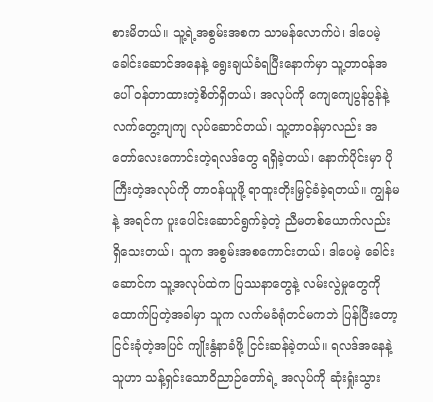စားမိတယ်။ သူ့ရဲ့အစွမ်းအစက သာမန်လောက်ပဲ၊ ဒါပေမဲ့ ခေါင်းဆောင်အနေနဲ့ ရွေးချယ်ခံရပြီးနောက်မှာ သူ့တာဝန်အပေါ် ဝန်တာထားတဲ့စိတ်ရှိတယ်၊ အလုပ်ကို ကျေကျေပွန်ပွန်နဲ့ လက်တွေ့ကျကျ လုပ်ဆောင်တယ်၊ သူ့တာဝန်မှာလည်း အတော်လေးကောင်းတဲ့ရလဒ်တွေ ရရှိခဲ့တယ်၊ နောက်ပိုင်းမှာ ပိုကြီးတဲ့အလုပ်ကို တာဝန်ယူဖို့ ရာထူးတိုးမြှင့်ခံခဲ့ရတယ်။ ကျွန်မနဲ့ အရင်က ပူးပေါင်းဆောင်ရွက်ခဲ့တဲ့ ညီမတစ်ယောက်လည်း ရှိသေးတယ်၊ သူက အစွမ်းအစကောင်းတယ်၊ ဒါပေမဲ့ ခေါင်းဆောင်က သူ့အလုပ်ထဲက ပြဿနာတွေနဲ့ လမ်းလွဲမှုတွေကို ထောက်ပြတဲ့အခါမှာ သူက လက်မခံရုံတင်မကဘဲ ပြန်ပြီးတော့ ငြင်းခုံတဲ့အပြင် ကျိုးနွံနာခံဖို့ ငြင်းဆန်ခဲ့တယ်။ ရလဒ်အနေနဲ့ သူဟာ သန့်ရှင်းသောဝိညာဉ်တော်ရဲ့ အလုပ်ကို ဆုံးရှုံးသွား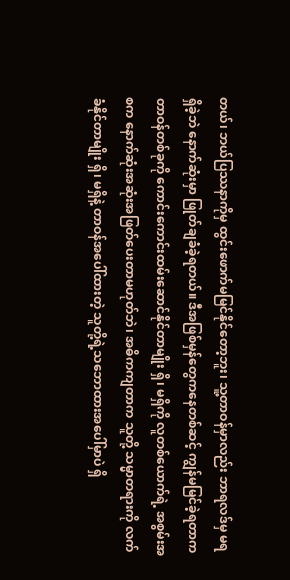တယ်၊ ဘယ်ပြဿနာကိုမှ ထွင်းဖောက်မမြင်နိုင်တော့ဘူး၊ သူ့တာဝန်မှာလည်း ဘာရလဒ်မှ မရရှိခဲ့ဘဲ နောက်ဆုံးမှာ ဖြုတ်ချခံခဲ့ရတယ်။ ဒီအဖြစ်မှန်တွေကနေတစ်ဆင့် ကျွန်မမြင်ခဲ့ရတာက တာဝန်တစ်ခုကို ကောင်းကောင်းထမ်းဆောင်နိုင်တာမျိုး ရှိ၊ မရှိကို လူတစ်ယောက်ရဲ့ အစွမ်းအစက နောက်ဆုံးအဆုံးအဖြတ်ပေးတာမဟုတ်ဘဲ၊ အဓိကကျတာက သူတို့ သမ္မာတရားကို လက်ခံနိုင်တာမျိုး ရှိ၊ မရှိနဲ့ တာဝန်အပေါ်ထားတဲ့ သူတို့ရဲ့သဘောထားအပေါ်မှာပဲ ရှိ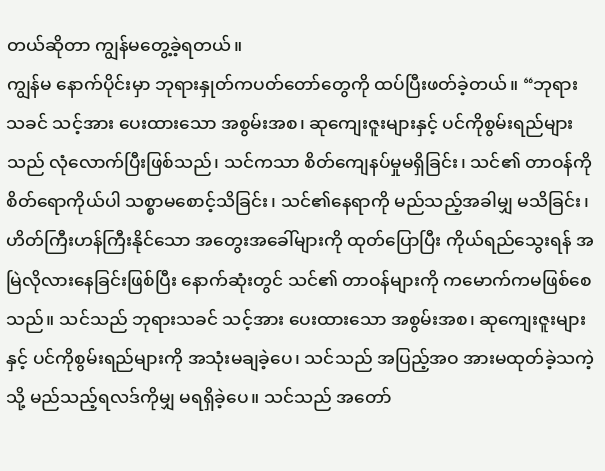တယ်ဆိုတာ ကျွန်မတွေ့ခဲ့ရတယ်။
ကျွန်မ နောက်ပိုင်းမှာ ဘုရားနှုတ်ကပတ်တော်တွေကို ထပ်ပြီးဖတ်ခဲ့တယ်။ “ဘုရားသခင် သင့်အား ပေးထားသော အစွမ်းအစ၊ ဆုကျေးဇူးများနှင့် ပင်ကိုစွမ်းရည်များသည် လုံလောက်ပြီးဖြစ်သည်၊ သင်ကသာ စိတ်ကျေနပ်မှုမရှိခြင်း၊ သင်၏ တာဝန်ကို စိတ်ရောကိုယ်ပါ သစ္စာမစောင့်သိခြင်း၊ သင်၏နေရာကို မည်သည့်အခါမျှ မသိခြင်း၊ ဟိတ်ကြီးဟန်ကြီးနိုင်သော အတွေးအခေါ်များကို ထုတ်ပြောပြီး ကိုယ်ရည်သွေးရန် အမြဲလိုလားနေခြင်းဖြစ်ပြီး နောက်ဆုံးတွင် သင်၏ တာဝန်များကို ကမောက်ကမဖြစ်စေသည်။ သင်သည် ဘုရားသခင် သင့်အား ပေးထားသော အစွမ်းအစ၊ ဆုကျေးဇူးများနှင့် ပင်ကိုစွမ်းရည်များကို အသုံးမချခဲ့ပေ၊ သင်သည် အပြည့်အဝ အားမထုတ်ခဲ့သကဲ့သို့ မည်သည့်ရလဒ်ကိုမျှ မရရှိခဲ့ပေ။ သင်သည် အတော်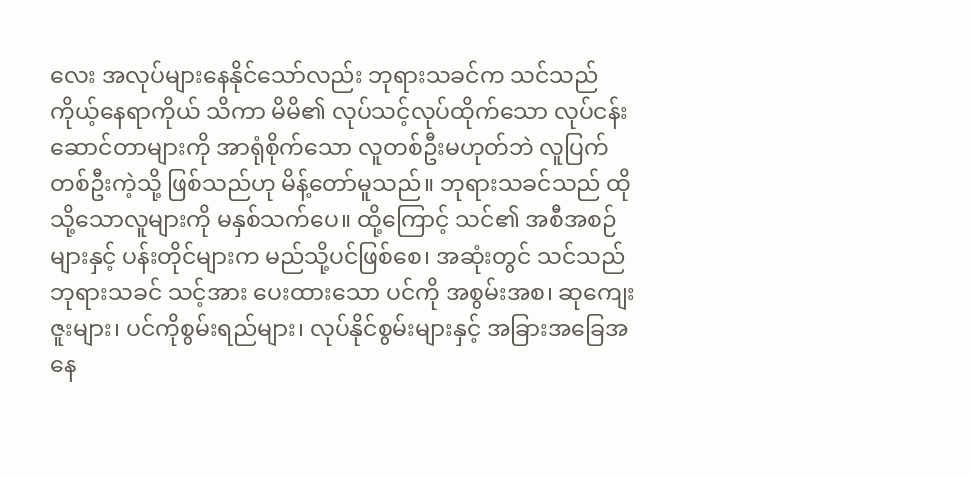လေး အလုပ်များနေနိုင်သော်လည်း ဘုရားသခင်က သင်သည် ကိုယ့်နေရာကိုယ် သိကာ မိမိ၏ လုပ်သင့်လုပ်ထိုက်သော လုပ်ငန်းဆောင်တာများကို အာရုံစိုက်သော လူတစ်ဦးမဟုတ်ဘဲ လူပြက်တစ်ဦးကဲ့သို့ ဖြစ်သည်ဟု မိန့်တော်မူသည်။ ဘုရားသခင်သည် ထိုသို့သောလူများကို မနှစ်သက်ပေ။ ထို့ကြောင့် သင်၏ အစီအစဉ်များနှင့် ပန်းတိုင်များက မည်သို့ပင်ဖြစ်စေ၊ အဆုံးတွင် သင်သည် ဘုရားသခင် သင့်အား ပေးထားသော ပင်ကို အစွမ်းအစ၊ ဆုကျေးဇူးများ၊ ပင်ကိုစွမ်းရည်များ၊ လုပ်နိုင်စွမ်းများနှင့် အခြားအခြေအနေ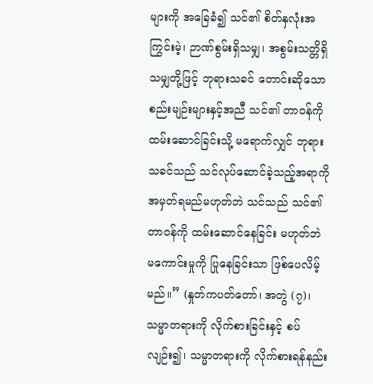များကို အခြေခံ၍ သင်၏ စိတ်နှလုံးအကြွင်းမဲ့၊ ဉာဏ်စွမ်းရှိသမျှ၊ အစွမ်းသတ္တိရှိသမျှတို့ဖြင့် ဘုရားသခင် တောင်းဆိုသော စည်းမျဉ်းများနှင့်အညီ သင်၏ တာဝန်ကို ထမ်းဆောင်ခြင်းသို့ မရောက်လျှင် ဘုရားသခင်သည် သင်လုပ်ဆောင်ခဲ့သည့်အရာကို အမှတ်ရမည်မဟုတ်ဘဲ သင်သည် သင်၏ တာဝန်ကို ထမ်းဆောင်နေခြင်း မဟုတ်ဘဲ မကောင်းမှုကို ပြုနေခြင်းသာ ဖြစ်ပေလိမ့်မည်။” (နှုတ်ကပတ်တော်၊ အတွဲ (၇)၊ သမ္မာတရားကို လိုက်စားခြင်းနှင့် စပ်လျဉ်း၍၊ သမ္မာတရားကို လိုက်စားရန်နည်း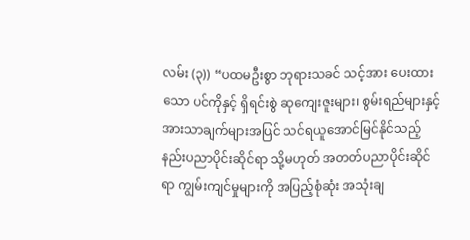လမ်း (၃)) “ပထမဦးစွာ ဘုရားသခင် သင့်အား ပေးထားသော ပင်ကိုနှင့် ရှိရင်းစွဲ ဆုကျေးဇူးများ၊ စွမ်းရည်များနှင့် အားသာချက်များအပြင် သင်ရယူအောင်မြင်နိုင်သည့် နည်းပညာပိုင်းဆိုင်ရာ သို့မဟုတ် အတတ်ပညာပိုင်းဆိုင်ရာ ကျွမ်းကျင်မှုများကို အပြည့်စုံဆုံး အသုံးချ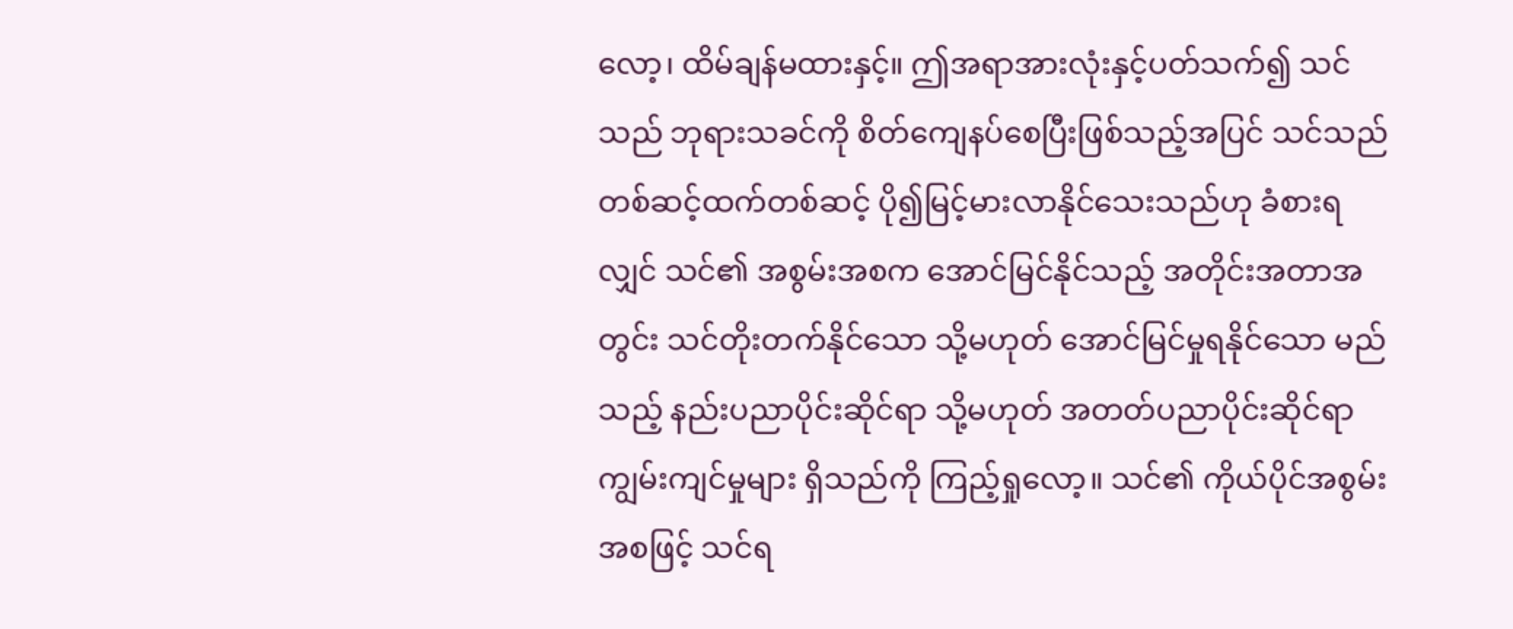လော့၊ ထိမ်ချန်မထားနှင့်။ ဤအရာအားလုံးနှင့်ပတ်သက်၍ သင်သည် ဘုရားသခင်ကို စိတ်ကျေနပ်စေပြီးဖြစ်သည့်အပြင် သင်သည် တစ်ဆင့်ထက်တစ်ဆင့် ပို၍မြင့်မားလာနိုင်သေးသည်ဟု ခံစားရလျှင် သင်၏ အစွမ်းအစက အောင်မြင်နိုင်သည့် အတိုင်းအတာအတွင်း သင်တိုးတက်နိုင်သော သို့မဟုတ် အောင်မြင်မှုရနိုင်သော မည်သည့် နည်းပညာပိုင်းဆိုင်ရာ သို့မဟုတ် အတတ်ပညာပိုင်းဆိုင်ရာ ကျွမ်းကျင်မှုများ ရှိသည်ကို ကြည့်ရှုလော့။ သင်၏ ကိုယ်ပိုင်အစွမ်းအစဖြင့် သင်ရ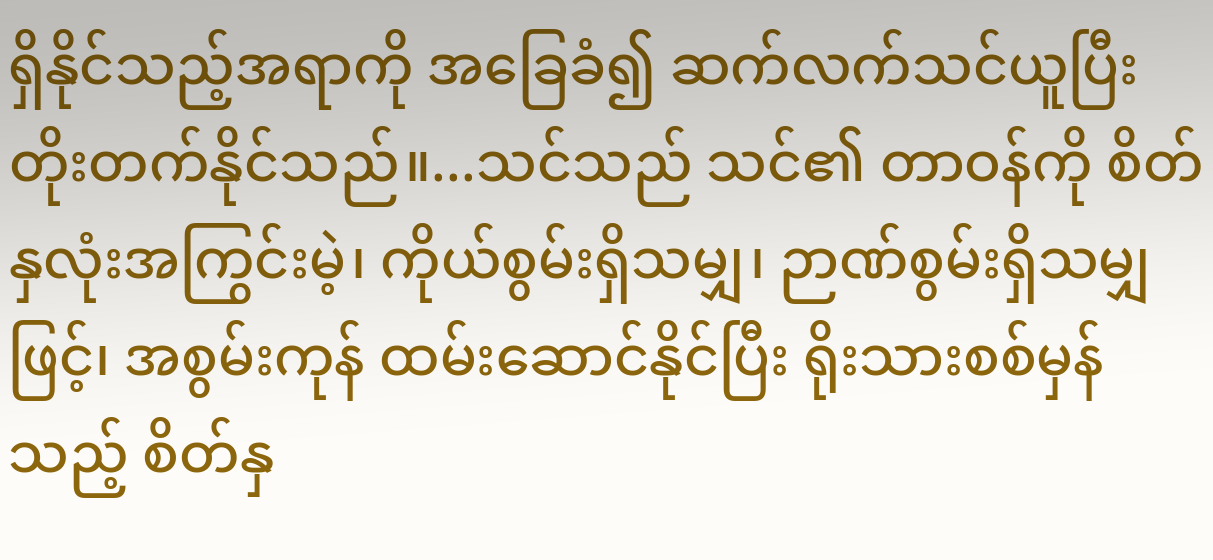ရှိနိုင်သည့်အရာကို အခြေခံ၍ ဆက်လက်သင်ယူပြီး တိုးတက်နိုင်သည်။...သင်သည် သင်၏ တာဝန်ကို စိတ်နှလုံးအကြွင်းမဲ့၊ ကိုယ်စွမ်းရှိသမျှ၊ ဉာဏ်စွမ်းရှိသမျှဖြင့်၊ အစွမ်းကုန် ထမ်းဆောင်နိုင်ပြီး ရိုးသားစစ်မှန်သည့် စိတ်နှ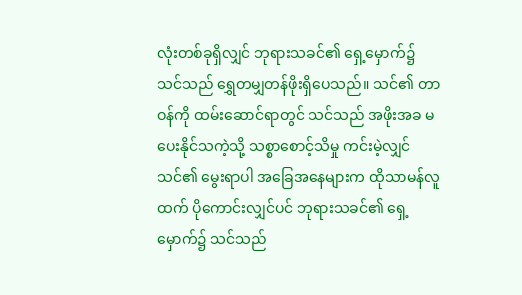လုံးတစ်ခုရှိလျှင် ဘုရားသခင်၏ ရှေ့မှောက်၌ သင်သည် ရွှေတမျှတန်ဖိုးရှိပေသည်။ သင်၏ တာဝန်ကို ထမ်းဆောင်ရာတွင် သင်သည် အဖိုးအခ မပေးနိုင်သကဲ့သို့ သစ္စာစောင့်သိမှု ကင်းမဲ့လျှင် သင်၏ မွေးရာပါ အခြေအနေများက ထိုသာမန်လူထက် ပိုကောင်းလျှင်ပင် ဘုရားသခင်၏ ရှေ့မှောက်၌ သင်သည်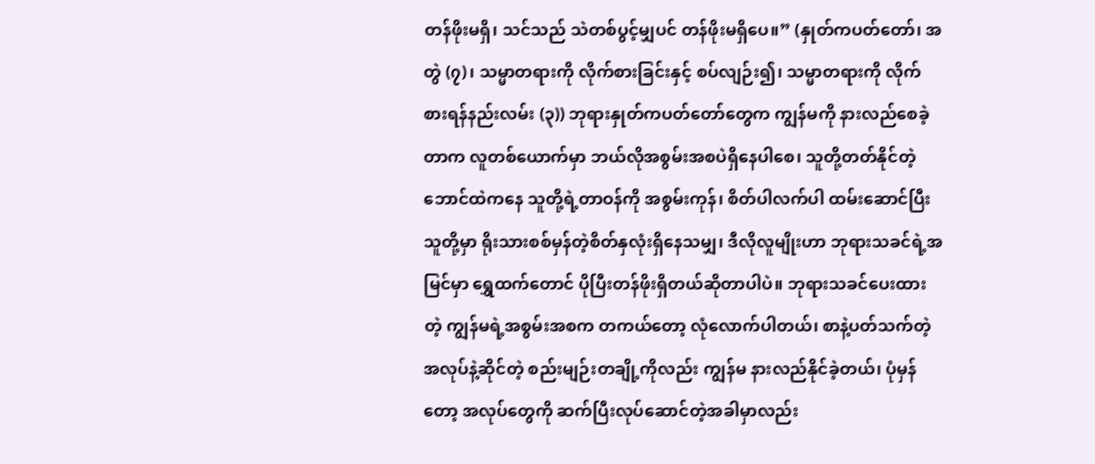တန်ဖိုးမရှိ၊ သင်သည် သဲတစ်ပွင့်မျှပင် တန်ဖိုးမရှိပေ။” (နှုတ်ကပတ်တော်၊ အတွဲ (၇)၊ သမ္မာတရားကို လိုက်စားခြင်းနှင့် စပ်လျဉ်း၍၊ သမ္မာတရားကို လိုက်စားရန်နည်းလမ်း (၃)) ဘုရားနှုတ်ကပတ်တော်တွေက ကျွန်မကို နားလည်စေခဲ့တာက လူတစ်ယောက်မှာ ဘယ်လိုအစွမ်းအစပဲရှိနေပါစေ၊ သူတို့တတ်နိုင်တဲ့ဘောင်ထဲကနေ သူတို့ရဲ့တာဝန်ကို အစွမ်းကုန်၊ စိတ်ပါလက်ပါ ထမ်းဆောင်ပြီး သူတို့မှာ ရိုးသားစစ်မှန်တဲ့စိတ်နှလုံးရှိနေသမျှ၊ ဒီလိုလူမျိုးဟာ ဘုရားသခင်ရဲ့အမြင်မှာ ရွှေထက်တောင် ပိုပြီးတန်ဖိုးရှိတယ်ဆိုတာပါပဲ။ ဘုရားသခင်ပေးထားတဲ့ ကျွန်မရဲ့အစွမ်းအစက တကယ်တော့ လုံလောက်ပါတယ်၊ စာနဲ့ပတ်သက်တဲ့အလုပ်နဲ့ဆိုင်တဲ့ စည်းမျဉ်းတချို့ကိုလည်း ကျွန်မ နားလည်နိုင်ခဲ့တယ်၊ ပုံမှန်တော့ အလုပ်တွေကို ဆက်ပြီးလုပ်ဆောင်တဲ့အခါမှာလည်း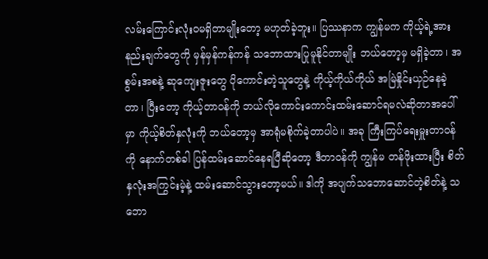လမ်းကြောင်းလုံးဝမရှိတာမျိုးတော့ မဟုတ်ခဲ့ဘူး။ ပြဿနာက ကျွန်မက ကိုယ့်ရဲ့အားနည်းချက်တွေကို မှန်မှန်ကန်ကန် သဘောထားပြုမူနိုင်တာမျိုး ဘယ်တော့မှ မရှိခဲ့တာ၊ အစွမ်းအစနဲ့ ဆုကျေးဇူးတွေ ပိုကောင်းတဲ့သူတွေနဲ့ ကိုယ့်ကိုယ်ကိုယ် အမြဲနှိုင်းယှဉ်နေခဲ့တာ၊ ပြီးတော့ ကိုယ့်တာဝန်ကို ဘယ်လိုကောင်းကောင်းထမ်းဆောင်ရမလဲဆိုတာအပေါ်မှာ ကိုယ့်စိတ်နှလုံးကို ဘယ်တော့မှ အာရုံမစိုက်ခဲ့တာပါပဲ။ အခု ကြီးကြပ်ရေးမှူးတာဝန်ကို နောက်တစ်ခါ ပြန်ထမ်းဆောင်နေရပြီဆိုတော့ ဒီတာဝန်ကို ကျွန်မ တန်ဖိုးထားပြီး စိတ်နှလုံးအကြွင်းမဲ့နဲ့ ထမ်းဆောင်သွားတော့မယ်။ ဒါကို အပျက်သဘောဆောင်တဲ့စိတ်နဲ့ သဘော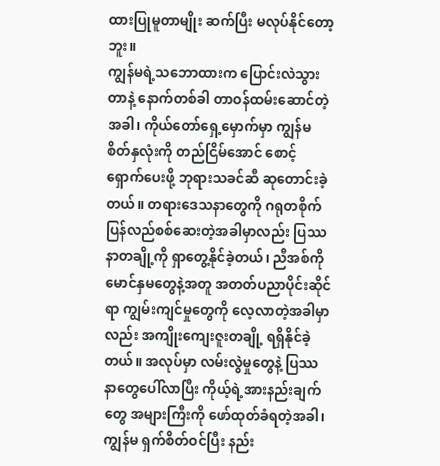ထားပြုမူတာမျိုး ဆက်ပြီး မလုပ်နိုင်တော့ဘူး။
ကျွန်မရဲ့သဘောထားက ပြောင်းလဲသွားတာနဲ့ နောက်တစ်ခါ တာဝန်ထမ်းဆောင်တဲ့အခါ၊ ကိုယ်တော်ရှေ့မှောက်မှာ ကျွန်မစိတ်နှလုံးကို တည်ငြိမ်အောင် စောင့်ရှောက်ပေးဖို့ ဘုရားသခင်ဆီ ဆုတောင်းခဲ့တယ်။ တရားဒေသနာတွေကို ဂရုတစိုက် ပြန်လည်စစ်ဆေးတဲ့အခါမှာလည်း ပြဿနာတချို့ကို ရှာတွေ့နိုင်ခဲ့တယ်၊ ညီအစ်ကိုမောင်နှမတွေနဲ့အတူ အတတ်ပညာပိုင်းဆိုင်ရာ ကျွမ်းကျင်မှုတွေကို လေ့လာတဲ့အခါမှာလည်း အကျိုးကျေးဇူးတချို့ ရရှိနိုင်ခဲ့တယ်။ အလုပ်မှာ လမ်းလွဲမှုတွေနဲ့ ပြဿနာတွေပေါ်လာပြီး ကိုယ့်ရဲ့အားနည်းချက်တွေ အများကြီးကို ဖော်ထုတ်ခံရတဲ့အခါ၊ ကျွန်မ ရှက်စိတ်ဝင်ပြီး နည်း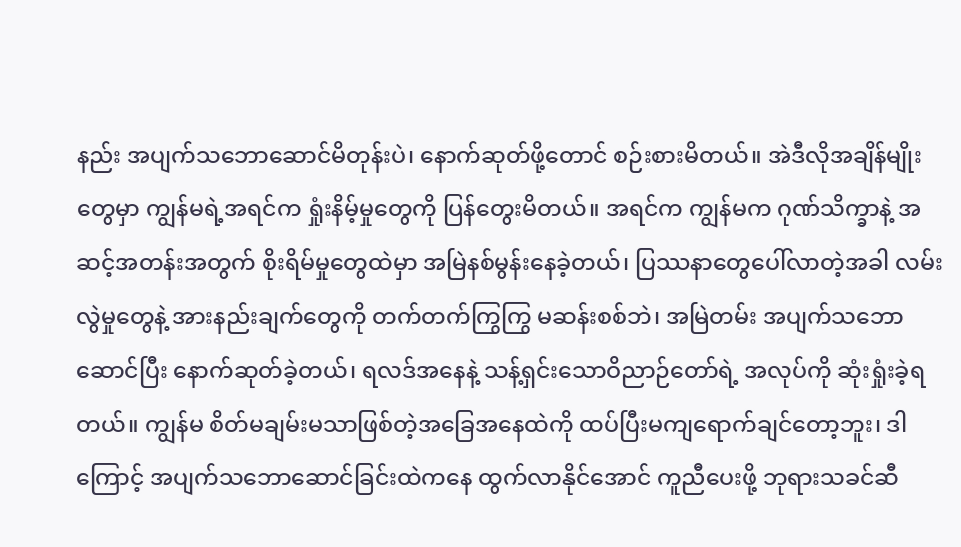နည်း အပျက်သဘောဆောင်မိတုန်းပဲ၊ နောက်ဆုတ်ဖို့တောင် စဉ်းစားမိတယ်။ အဲဒီလိုအချိန်မျိုးတွေမှာ ကျွန်မရဲ့အရင်က ရှုံးနိမ့်မှုတွေကို ပြန်တွေးမိတယ်။ အရင်က ကျွန်မက ဂုဏ်သိက္ခာနဲ့ အဆင့်အတန်းအတွက် စိုးရိမ်မှုတွေထဲမှာ အမြဲနစ်မွန်းနေခဲ့တယ်၊ ပြဿနာတွေပေါ်လာတဲ့အခါ လမ်းလွဲမှုတွေနဲ့ အားနည်းချက်တွေကို တက်တက်ကြွကြွ မဆန်းစစ်ဘဲ၊ အမြဲတမ်း အပျက်သဘောဆောင်ပြီး နောက်ဆုတ်ခဲ့တယ်၊ ရလဒ်အနေနဲ့ သန့်ရှင်းသောဝိညာဉ်တော်ရဲ့ အလုပ်ကို ဆုံးရှုံးခဲ့ရတယ်။ ကျွန်မ စိတ်မချမ်းမသာဖြစ်တဲ့အခြေအနေထဲကို ထပ်ပြီးမကျရောက်ချင်တော့ဘူး၊ ဒါကြောင့် အပျက်သဘောဆောင်ခြင်းထဲကနေ ထွက်လာနိုင်အောင် ကူညီပေးဖို့ ဘုရားသခင်ဆီ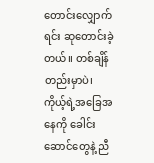တောင်းလျှောက်ရင်း ဆုတောင်းခဲ့တယ်။ တစ်ချိန်တည်းမှာပဲ၊ ကိုယ့်ရဲ့အခြေအနေကို ခေါင်းဆောင်တွေနဲ့ ညီ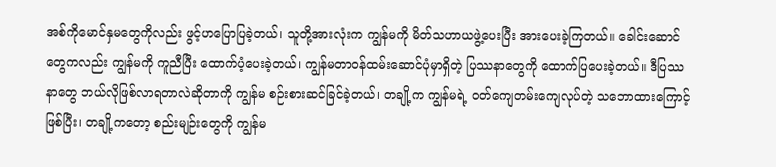အစ်ကိုမောင်နှမတွေကိုလည်း ဖွင့်ဟပြောပြခဲ့တယ်၊ သူတို့အားလုံးက ကျွန်မကို မိတ်သဟာယဖွဲ့ပေးပြီး အားပေးခဲ့ကြတယ်။ ခေါင်းဆောင်တွေကလည်း ကျွန်မကို ကူညီပြီး ထောက်ပံ့ပေးခဲ့တယ်၊ ကျွန်မတာဝန်ထမ်းဆောင်ပုံမှာရှိတဲ့ ပြဿနာတွေကို ထောက်ပြပေးခဲ့တယ်။ ဒီပြဿနာတွေ ဘယ်လိုဖြစ်လာရတာလဲဆိုတာကို ကျွန်မ စဉ်းစားဆင်ခြင်ခဲ့တယ်၊ တချို့က ကျွန်မရဲ့ ဝတ်ကျေတမ်းကျေလုပ်တဲ့ သဘောထားကြောင့်ဖြစ်ပြီး၊ တချို့ကတော့ စည်းမျဉ်းတွေကို ကျွန်မ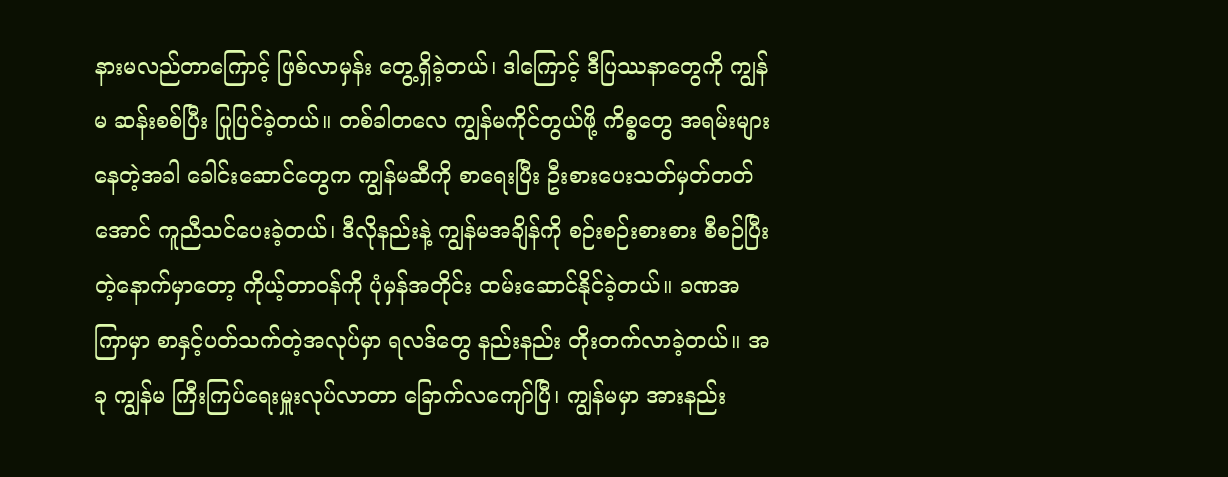နားမလည်တာကြောင့် ဖြစ်လာမှန်း တွေ့ရှိခဲ့တယ်၊ ဒါကြောင့် ဒီပြဿနာတွေကို ကျွန်မ ဆန်းစစ်ပြီး ပြုပြင်ခဲ့တယ်။ တစ်ခါတလေ ကျွန်မကိုင်တွယ်ဖို့ ကိစ္စတွေ အရမ်းများနေတဲ့အခါ ခေါင်းဆောင်တွေက ကျွန်မဆီကို စာရေးပြီး ဦးစားပေးသတ်မှတ်တတ်အောင် ကူညီသင်ပေးခဲ့တယ်၊ ဒီလိုနည်းနဲ့ ကျွန်မအချိန်ကို စဉ်းစဉ်းစားစား စီစဉ်ပြီးတဲ့နောက်မှာတော့ ကိုယ့်တာဝန်ကို ပုံမှန်အတိုင်း ထမ်းဆောင်နိုင်ခဲ့တယ်။ ခဏအကြာမှာ စာနှင့်ပတ်သက်တဲ့အလုပ်မှာ ရလဒ်တွေ နည်းနည်း တိုးတက်လာခဲ့တယ်။ အခု ကျွန်မ ကြီးကြပ်ရေးမှူးလုပ်လာတာ ခြောက်လကျော်ပြီ၊ ကျွန်မမှာ အားနည်း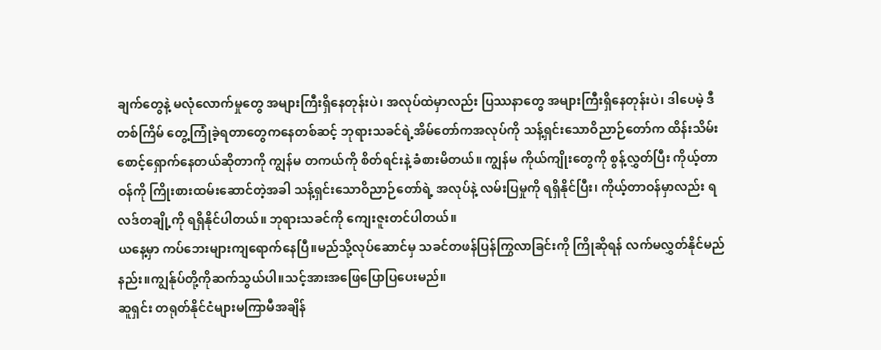ချက်တွေနဲ့ မလုံလောက်မှုတွေ အများကြီးရှိနေတုန်းပဲ၊ အလုပ်ထဲမှာလည်း ပြဿနာတွေ အများကြီးရှိနေတုန်းပဲ၊ ဒါပေမဲ့ ဒီတစ်ကြိမ် တွေ့ကြုံခဲ့ရတာတွေကနေတစ်ဆင့် ဘုရားသခင်ရဲ့အိမ်တော်ကအလုပ်ကို သန့်ရှင်းသောဝိညာဉ်တော်က ထိန်းသိမ်းစောင့်ရှောက်နေတယ်ဆိုတာကို ကျွန်မ တကယ်ကို စိတ်ရင်းနဲ့ ခံစားမိတယ်။ ကျွန်မ ကိုယ်ကျိုးတွေကို စွန့်လွှတ်ပြီး ကိုယ့်တာဝန်ကို ကြိုးစားထမ်းဆောင်တဲ့အခါ သန့်ရှင်းသောဝိညာဉ်တော်ရဲ့ အလုပ်နဲ့ လမ်းပြမှုကို ရရှိနိုင်ပြီး၊ ကိုယ့်တာဝန်မှာလည်း ရလဒ်တချို့ကို ရရှိနိုင်ပါတယ်။ ဘုရားသခင်ကို ကျေးဇူးတင်ပါတယ်။
ယနေ့မှာ ကပ်ဘေးများကျရောက်နေပြီ။မည်သို့လုပ်ဆောင်မှ သခင်တဖန်ပြန်ကြွလာခြင်းကို ကြိုဆိုရန် လက်မလွှတ်နိုင်မည်နည်း။ကျွန်ုပ်တို့ကိုဆက်သွယ်ပါ။သင့်အားအဖြေပြောပြပေးမည်။
ဆူရှင်း တရုတ်နိုင်ငံများမကြာမီအချိန်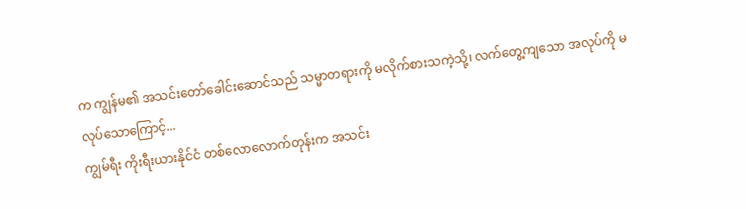က ကျွန်မ၏ အသင်းတော်ခေါင်းဆောင်သည် သမ္မာတရားကို မလိုက်စားသကဲ့သို့၊ လက်တွေ့ကျသော အလုပ်ကို မလုပ်သောကြောင့်...
ကျွမ်ရီး ကိုးရီးယားနိုင်ငံ တစ်လောလောက်တုန်းက အသင်း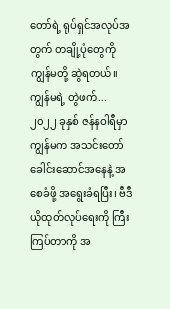တော်ရဲ့ ရုပ်ရှင်အလုပ်အတွက် တချို့ပုံတွေကို ကျွန်မတို့ ဆွဲရတယ်။ ကျွန်မရဲ့ တွဲဖက်...
၂၀၂၂ ခုနှစ် ဇန်နဝါရီမှာ ကျွန်မက အသင်းတော် ခေါင်းဆောင်အနေနဲ့ အစေခံဖို့ အရွေးခံရပြီး၊ ဗီဒီယိုထုတ်လုပ်ရေးကို ကြီးကြပ်တာကို အ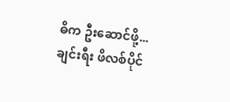ဓိက ဦးဆောင်ဖို့...
ချင်းရီး ဖိလစ်ပိုင်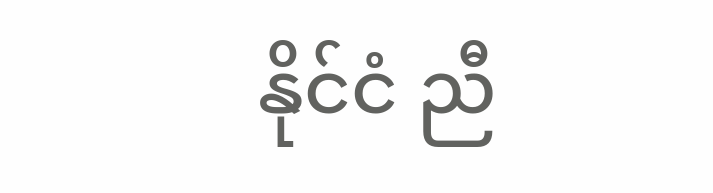နိုင်ငံ ညီ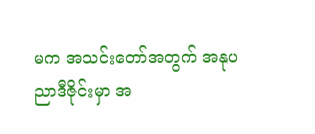မက အသင်းတော်အတွက် အနုပညာဒီဇိုင်းမှာ အ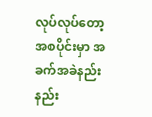လုပ်လုပ်တော့ အစပိုင်းမှာ အခက်အခဲနည်းနည်း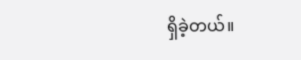ရှိခဲ့တယ်။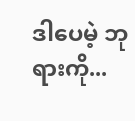ဒါပေမဲ့ ဘုရားကို...